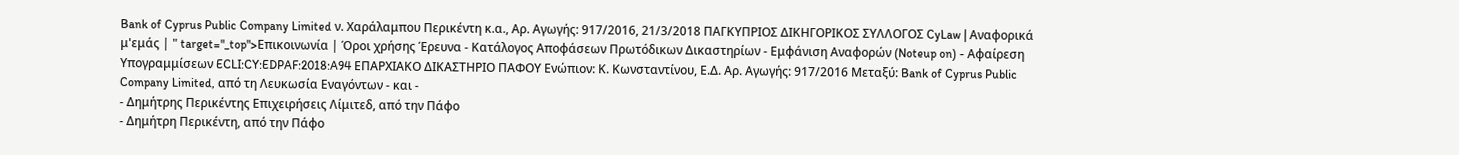Bank of Cyprus Public Company Limited ν. Χαράλαμπου Περικέντη κ.α., Αρ. Αγωγής: 917/2016, 21/3/2018 ΠΑΓΚΥΠΡΙΟΣ ΔΙΚΗΓΟΡΙΚΟΣ ΣΥΛΛΟΓΟΣ CyLaw | Αναφορικά μ'εμάς | " target="_top">Επικοινωνία | Όροι χρήσης Έρευνα - Κατάλογος Αποφάσεων Πρωτόδικων Δικαστηρίων - Εμφάνιση Αναφορών (Noteup on) - Αφαίρεση Υπογραμμίσεων ECLI:CY:EDPAF:2018:A94 ΕΠΑΡΧΙΑΚΟ ΔΙΚΑΣΤΗΡΙΟ ΠΑΦΟΥ Ενώπιον: Κ. Κωνσταντίνου, Ε.Δ. Αρ. Αγωγής: 917/2016 Μεταξύ: Bank of Cyprus Public Company Limited, από τη Λευκωσία Εναγόντων - και -
- Δημήτρης Περικέντης Επιχειρήσεις Λίμιτεδ, από την Πάφο
- Δημήτρη Περικέντη, από την Πάφο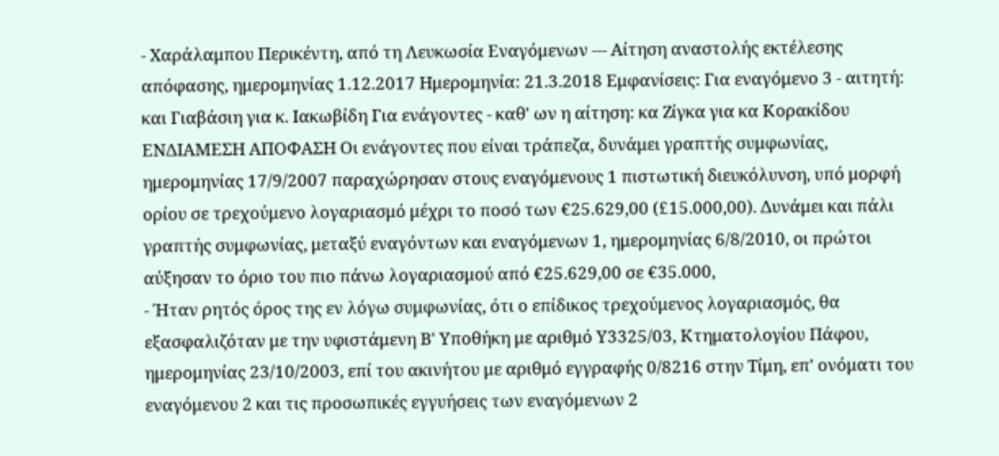- Χαράλαμπου Περικέντη, από τη Λευκωσία Εναγόμενων --- Αίτηση αναστολής εκτέλεσης απόφασης, ημερομηνίας 1.12.2017 Ημερομηνία: 21.3.2018 Εμφανίσεις: Για εναγόμενο 3 - αιτητή: και Γιαβάσιη για κ. Ιακωβίδη Για ενάγοντες - καθ' ων η αίτηση: κα Ζίγκα για κα Κορακίδου ΕΝΔΙΑΜΕΣΗ ΑΠΟΦΑΣΗ Οι ενάγοντες που είναι τράπεζα, δυνάμει γραπτής συμφωνίας, ημερομηνίας 17/9/2007 παραχώρησαν στους εναγόμενους 1 πιστωτική διευκόλυνση, υπό μορφή ορίου σε τρεχούμενο λογαριασμό μέχρι το ποσό των €25.629,00 (£15.000,00). Δυνάμει και πάλι γραπτής συμφωνίας, μεταξύ εναγόντων και εναγόμενων 1, ημερομηνίας 6/8/2010, οι πρώτοι αύξησαν το όριο του πιο πάνω λογαριασμού από €25.629,00 σε €35.000,
- Ήταν ρητός όρος της εν λόγω συμφωνίας, ότι ο επίδικος τρεχούμενος λογαριασμός, θα εξασφαλιζόταν με την υφιστάμενη Β' Υποθήκη με αριθμό Υ3325/03, Κτηματολογίου Πάφου, ημερομηνίας 23/10/2003, επί του ακινήτου με αριθμό εγγραφής 0/8216 στην Τίμη, επ' ονόματι του εναγόμενου 2 και τις προσωπικές εγγυήσεις των εναγόμενων 2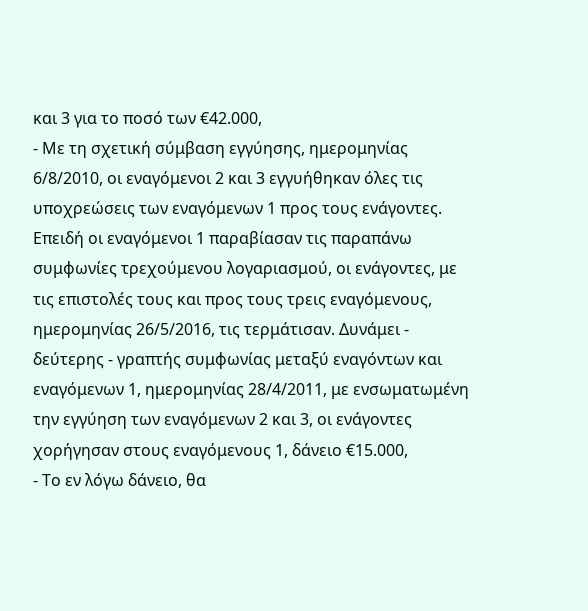και 3 για το ποσό των €42.000,
- Με τη σχετική σύμβαση εγγύησης, ημερομηνίας 6/8/2010, οι εναγόμενοι 2 και 3 εγγυήθηκαν όλες τις υποχρεώσεις των εναγόμενων 1 προς τους ενάγοντες. Επειδή οι εναγόμενοι 1 παραβίασαν τις παραπάνω συμφωνίες τρεχούμενου λογαριασμού, οι ενάγοντες, με τις επιστολές τους και προς τους τρεις εναγόμενους, ημερομηνίας 26/5/2016, τις τερμάτισαν. Δυνάμει - δεύτερης - γραπτής συμφωνίας μεταξύ εναγόντων και εναγόμενων 1, ημερομηνίας 28/4/2011, με ενσωματωμένη την εγγύηση των εναγόμενων 2 και 3, οι ενάγοντες χορήγησαν στους εναγόμενους 1, δάνειο €15.000,
- Το εν λόγω δάνειο, θα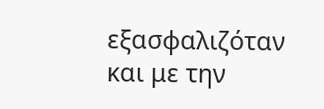εξασφαλιζόταν και με την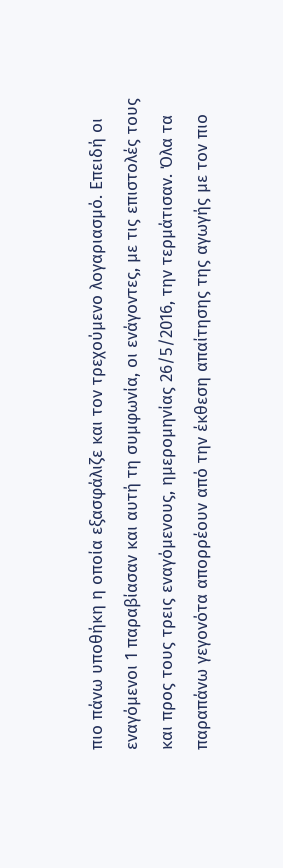πιο πάνω υποθήκη η οποία εξασφάλιζε και τον τρεχούμενο λογαριασμό. Επειδή οι εναγόμενοι 1 παραβίασαν και αυτή τη συμφωνία, οι ενάγοντες, με τις επιστολές τους και προς τους τρεις εναγόμενους, ημερομηνίας 26/5/2016, την τερμάτισαν. Όλα τα παραπάνω γεγονότα απορρέουν από την έκθεση απαίτησης της αγωγής με τον πιο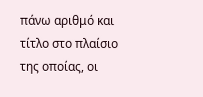πάνω αριθμό και τίτλο στο πλαίσιο της οποίας, οι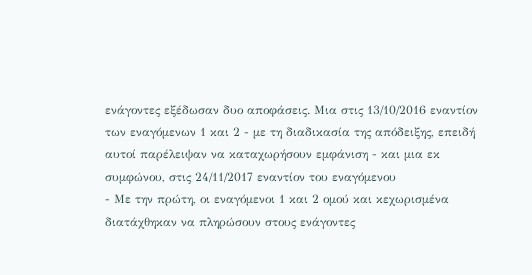ενάγοντες εξέδωσαν δυο αποφάσεις. Μια στις 13/10/2016 εναντίον των εναγόμενων 1 και 2 - με τη διαδικασία της απόδειξης, επειδή αυτοί παρέλειψαν να καταχωρήσουν εμφάνιση - και μια εκ συμφώνου, στις 24/11/2017 εναντίον του εναγόμενου
- Με την πρώτη, οι εναγόμενοι 1 και 2 ομού και κεχωρισμένα διατάχθηκαν να πληρώσουν στους ενάγοντες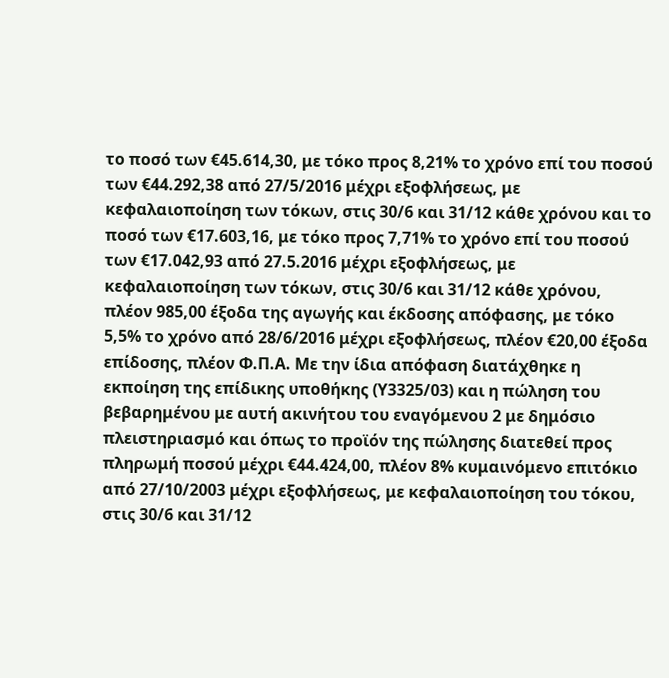το ποσό των €45.614,30, με τόκο προς 8,21% το χρόνο επί του ποσού των €44.292,38 από 27/5/2016 μέχρι εξοφλήσεως, με κεφαλαιοποίηση των τόκων, στις 30/6 και 31/12 κάθε χρόνου και το ποσό των €17.603,16, με τόκο προς 7,71% το χρόνο επί του ποσού των €17.042,93 από 27.5.2016 μέχρι εξοφλήσεως, με κεφαλαιοποίηση των τόκων, στις 30/6 και 31/12 κάθε χρόνου, πλέον 985,00 έξοδα της αγωγής και έκδοσης απόφασης, με τόκο 5,5% το χρόνο από 28/6/2016 μέχρι εξοφλήσεως, πλέον €20,00 έξοδα επίδοσης, πλέον Φ.Π.Α. Με την ίδια απόφαση διατάχθηκε η εκποίηση της επίδικης υποθήκης (Υ3325/03) και η πώληση του βεβαρημένου με αυτή ακινήτου του εναγόμενου 2 με δημόσιο πλειστηριασμό και όπως το προϊόν της πώλησης διατεθεί προς πληρωμή ποσού μέχρι €44.424,00, πλέον 8% κυμαινόμενο επιτόκιο από 27/10/2003 μέχρι εξοφλήσεως, με κεφαλαιοποίηση του τόκου, στις 30/6 και 31/12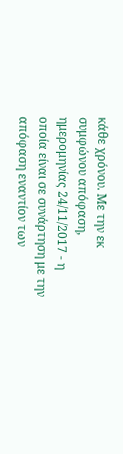κάθε χρόνου. Με την εκ συμφώνου απόφαση, ημερομηνίας 24/11/2017 - η οποία είναι σε συνάρτηση με την απόφαση εναντίον των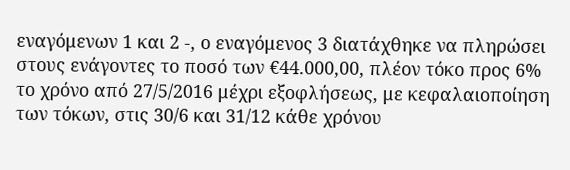εναγόμενων 1 και 2 -, ο εναγόμενος 3 διατάχθηκε να πληρώσει στους ενάγοντες το ποσό των €44.000,00, πλέον τόκο προς 6% το χρόνο από 27/5/2016 μέχρι εξοφλήσεως, με κεφαλαιοποίηση των τόκων, στις 30/6 και 31/12 κάθε χρόνου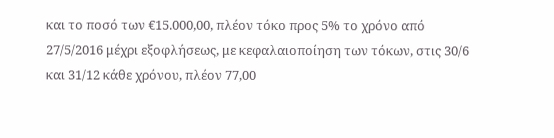και το ποσό των €15.000,00, πλέον τόκο προς 5% το χρόνο από 27/5/2016 μέχρι εξοφλήσεως, με κεφαλαιοποίηση των τόκων, στις 30/6 και 31/12 κάθε χρόνου, πλέον 77,00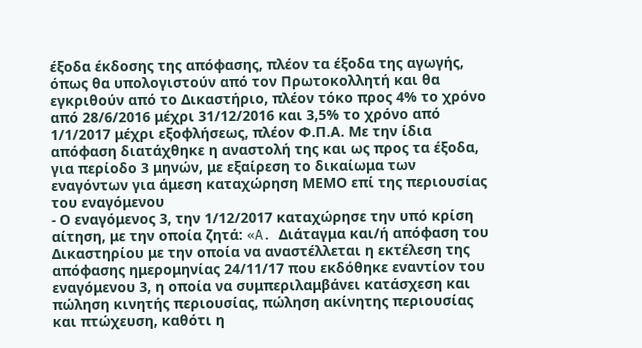έξοδα έκδοσης της απόφασης, πλέον τα έξοδα της αγωγής, όπως θα υπολογιστούν από τον Πρωτοκολλητή και θα εγκριθούν από το Δικαστήριο, πλέον τόκο προς 4% το χρόνο από 28/6/2016 μέχρι 31/12/2016 και 3,5% το χρόνο από 1/1/2017 μέχρι εξοφλήσεως, πλέον Φ.Π.Α. Με την ίδια απόφαση διατάχθηκε η αναστολή της και ως προς τα έξοδα, για περίοδο 3 μηνών, με εξαίρεση το δικαίωμα των εναγόντων για άμεση καταχώρηση ΜΕΜΟ επί της περιουσίας του εναγόμενου
- Ο εναγόμενος 3, την 1/12/2017 καταχώρησε την υπό κρίση αίτηση, με την οποία ζητά: «A. Διάταγμα και/ή απόφαση του Δικαστηρίου με την οποία να αναστέλλεται η εκτέλεση της απόφασης ημερομηνίας 24/11/17 που εκδόθηκε εναντίον του εναγόμενου 3, η οποία να συμπεριλαμβάνει κατάσχεση και πώληση κινητής περιουσίας, πώληση ακίνητης περιουσίας και πτώχευση, καθότι η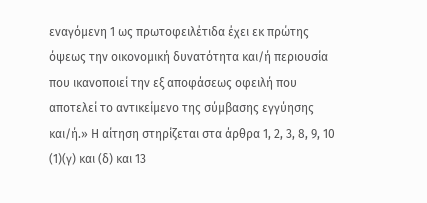εναγόμενη 1 ως πρωτοφειλέτιδα έχει εκ πρώτης όψεως την οικονομική δυνατότητα και/ή περιουσία που ικανοποιεί την εξ αποφάσεως οφειλή που αποτελεί το αντικείμενο της σύμβασης εγγύησης και/ή.» Η αίτηση στηρίζεται στα άρθρα 1, 2, 3, 8, 9, 10
(1)(γ) και (δ) και 13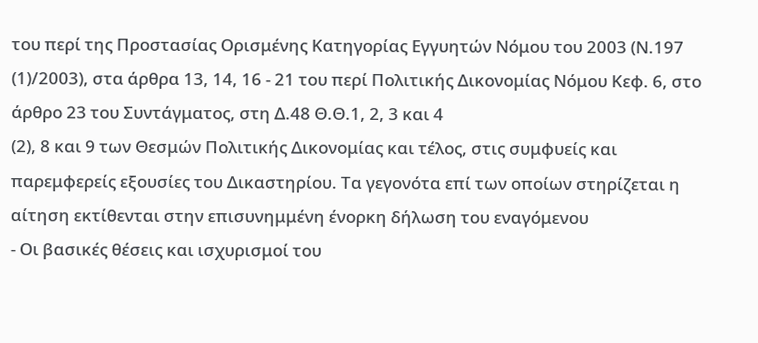του περί της Προστασίας Ορισμένης Κατηγορίας Εγγυητών Νόμου του 2003 (Ν.197
(1)/2003), στα άρθρα 13, 14, 16 - 21 του περί Πολιτικής Δικονομίας Νόμου Κεφ. 6, στο άρθρο 23 του Συντάγματος, στη Δ.48 Θ.Θ.1, 2, 3 και 4
(2), 8 και 9 των Θεσμών Πολιτικής Δικονομίας και τέλος, στις συμφυείς και παρεμφερείς εξουσίες του Δικαστηρίου. Τα γεγονότα επί των οποίων στηρίζεται η αίτηση εκτίθενται στην επισυνημμένη ένορκη δήλωση του εναγόμενου
- Οι βασικές θέσεις και ισχυρισμοί του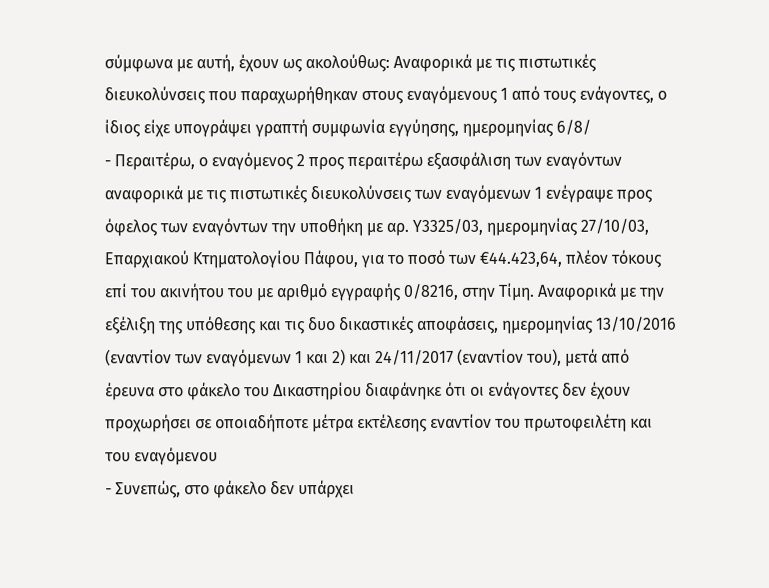σύμφωνα με αυτή, έχουν ως ακολούθως: Αναφορικά με τις πιστωτικές διευκολύνσεις που παραχωρήθηκαν στους εναγόμενους 1 από τους ενάγοντες, ο ίδιος είχε υπογράψει γραπτή συμφωνία εγγύησης, ημερομηνίας 6/8/
- Περαιτέρω, ο εναγόμενος 2 προς περαιτέρω εξασφάλιση των εναγόντων αναφορικά με τις πιστωτικές διευκολύνσεις των εναγόμενων 1 ενέγραψε προς όφελος των εναγόντων την υποθήκη με αρ. Υ3325/03, ημερομηνίας 27/10/03, Επαρχιακού Κτηματολογίου Πάφου, για το ποσό των €44.423,64, πλέον τόκους επί του ακινήτου του με αριθμό εγγραφής 0/8216, στην Τίμη. Αναφορικά με την εξέλιξη της υπόθεσης και τις δυο δικαστικές αποφάσεις, ημερομηνίας 13/10/2016 (εναντίον των εναγόμενων 1 και 2) και 24/11/2017 (εναντίον του), μετά από έρευνα στο φάκελο του Δικαστηρίου διαφάνηκε ότι οι ενάγοντες δεν έχουν προχωρήσει σε οποιαδήποτε μέτρα εκτέλεσης εναντίον του πρωτοφειλέτη και του εναγόμενου
- Συνεπώς, στο φάκελο δεν υπάρχει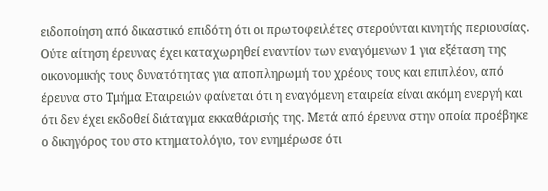ειδοποίηση από δικαστικό επιδότη ότι οι πρωτοφειλέτες στερούνται κινητής περιουσίας. Ούτε αίτηση έρευνας έχει καταχωρηθεί εναντίον των εναγόμενων 1 για εξέταση της οικονομικής τους δυνατότητας για αποπληρωμή του χρέους τους και επιπλέον, από έρευνα στο Τμήμα Εταιρειών φαίνεται ότι η εναγόμενη εταιρεία είναι ακόμη ενεργή και ότι δεν έχει εκδοθεί διάταγμα εκκαθάρισής της. Μετά από έρευνα στην οποία προέβηκε ο δικηγόρος του στο κτηματολόγιο, τον ενημέρωσε ότι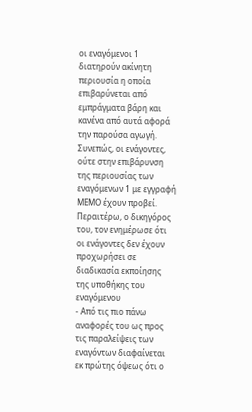οι εναγόμενοι 1 διατηρούν ακίνητη περιουσία η οποία επιβαρύνεται από εμπράγματα βάρη και κανένα από αυτά αφορά την παρούσα αγωγή. Συνεπώς, οι ενάγοντες, ούτε στην επιβάρυνση της περιουσίας των εναγόμενων 1 με εγγραφή ΜΕΜΟ έχουν προβεί. Περαιτέρω, ο δικηγόρος του, τον ενημέρωσε ότι οι ενάγοντες δεν έχουν προχωρήσει σε διαδικασία εκποίησης της υποθήκης του εναγόμενου
- Από τις πιο πάνω αναφορές του ως προς τις παραλείψεις των εναγόντων διαφαίνεται εκ πρώτης όψεως ότι ο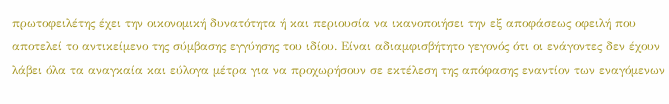πρωτοφειλέτης έχει την οικονομική δυνατότητα ή και περιουσία να ικανοποιήσει την εξ αποφάσεως οφειλή που αποτελεί το αντικείμενο της σύμβασης εγγύησης του ιδίου. Είναι αδιαμφισβήτητο γεγονός ότι οι ενάγοντες δεν έχουν λάβει όλα τα αναγκαία και εύλογα μέτρα για να προχωρήσουν σε εκτέλεση της απόφασης εναντίον των εναγόμενων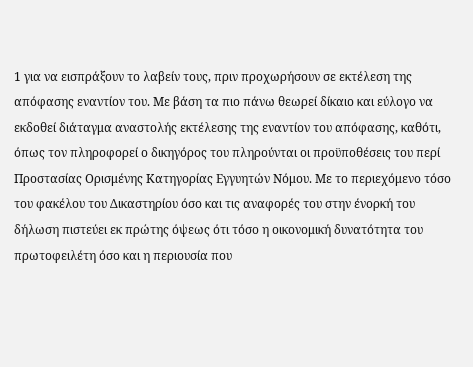1 για να εισπράξουν το λαβείν τους, πριν προχωρήσουν σε εκτέλεση της απόφασης εναντίον του. Με βάση τα πιο πάνω θεωρεί δίκαιο και εύλογο να εκδοθεί διάταγμα αναστολής εκτέλεσης της εναντίον του απόφασης, καθότι, όπως τον πληροφορεί ο δικηγόρος του πληρούνται οι προϋποθέσεις του περί Προστασίας Ορισμένης Κατηγορίας Εγγυητών Νόμου. Με το περιεχόμενο τόσο του φακέλου του Δικαστηρίου όσο και τις αναφορές του στην ένορκή του δήλωση πιστεύει εκ πρώτης όψεως ότι τόσο η οικονομική δυνατότητα του πρωτοφειλέτη όσο και η περιουσία που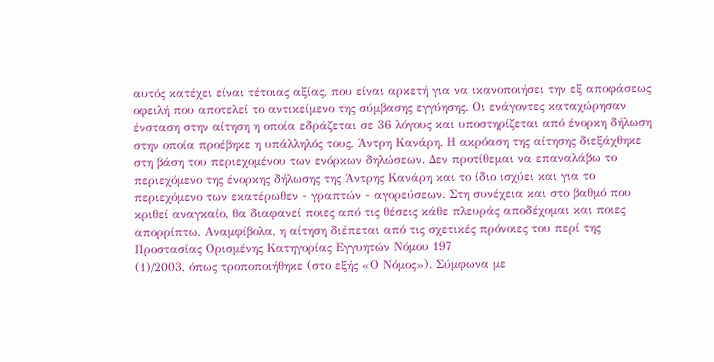αυτός κατέχει είναι τέτοιας αξίας, που είναι αρκετή για να ικανοποιήσει την εξ αποφάσεως οφειλή που αποτελεί το αντικείμενο της σύμβασης εγγύησης. Οι ενάγοντες καταχώρησαν ένσταση στην αίτηση η οποία εδράζεται σε 36 λόγους και υποστηρίζεται από ένορκη δήλωση στην οποία προέβηκε η υπάλληλός τους, Άντρη Κανάρη. Η ακρόαση της αίτησης διεξάχθηκε στη βάση του περιεχομένου των ενόρκων δηλώσεων. Δεν προτίθεμαι να επαναλάβω το περιεχόμενο της ένορκης δήλωσης της Άντρης Κανάρη και το ίδιο ισχύει και για το περιεχόμενο των εκατέρωθεν - γραπτών - αγορεύσεων. Στη συνέχεια και στο βαθμό που κριθεί αναγκαίο, θα διαφανεί ποιες από τις θέσεις κάθε πλευράς αποδέχομαι και ποιες απορρίπτω. Αναμφίβολα, η αίτηση διέπεται από τις σχετικές πρόνοιες του περί της Προστασίας Ορισμένης Κατηγορίας Εγγυητών Νόμου 197
(1)/2003, όπως τροποποιήθηκε (στο εξής «Ο Νόμος»). Σύμφωνα με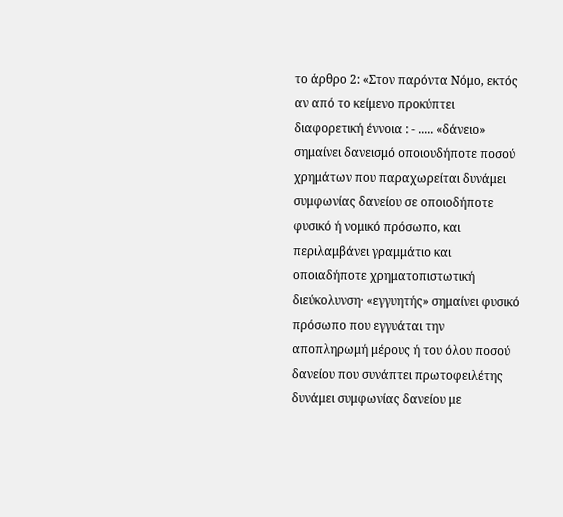το άρθρο 2: «Στον παρόντα Νόμο, εκτός αν από το κείμενο προκύπτει διαφορετική έννοια : - ..... «δάνειο» σημαίνει δανεισμό οποιουδήποτε ποσού χρημάτων που παραχωρείται δυνάμει συμφωνίας δανείου σε οποιοδήποτε φυσικό ή νομικό πρόσωπο, και περιλαμβάνει γραμμάτιο και οποιαδήποτε χρηματοπιστωτική διεύκολυνση· «εγγυητής» σημαίνει φυσικό πρόσωπο που εγγυάται την αποπληρωμή μέρους ή του όλου ποσού δανείου που συνάπτει πρωτοφειλέτης δυνάμει συμφωνίας δανείου με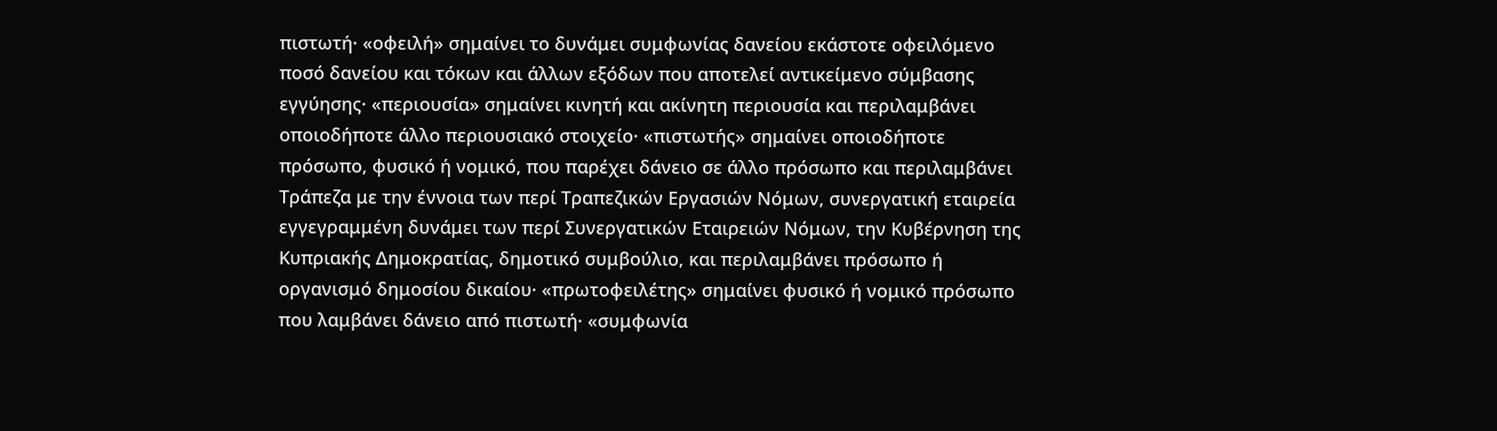πιστωτή· «οφειλή» σημαίνει το δυνάμει συμφωνίας δανείου εκάστοτε οφειλόμενο ποσό δανείου και τόκων και άλλων εξόδων που αποτελεί αντικείμενο σύμβασης εγγύησης· «περιουσία» σημαίνει κινητή και ακίνητη περιουσία και περιλαμβάνει οποιοδήποτε άλλο περιουσιακό στοιχείο· «πιστωτής» σημαίνει οποιοδήποτε πρόσωπο, φυσικό ή νομικό, που παρέχει δάνειο σε άλλο πρόσωπο και περιλαμβάνει Τράπεζα με την έννοια των περί Τραπεζικών Εργασιών Νόμων, συνεργατική εταιρεία εγγεγραμμένη δυνάμει των περί Συνεργατικών Εταιρειών Νόμων, την Κυβέρνηση της Κυπριακής Δημοκρατίας, δημοτικό συμβούλιο, και περιλαμβάνει πρόσωπο ή οργανισμό δημοσίου δικαίου· «πρωτοφειλέτης» σημαίνει φυσικό ή νομικό πρόσωπο που λαμβάνει δάνειο από πιστωτή· «συμφωνία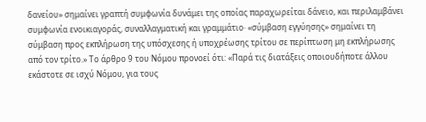δανείου» σημαίνει γραπτή συμφωνία δυνάμει της οποίας παραχωρείται δάνειο, και περιλαμβάνει συμφωνία ενοικιαγοράς, συναλλαγματική και γραμμάτιο· «σύμβαση εγγύησης» σημαίνει τη σύμβαση προς εκπλήρωση της υπόσχεσης ή υποχρέωσης τρίτου σε περίπτωση μη εκπλήρωσης από τον τρίτο.» Το άρθρο 9 του Νόμου προνοεί ότι: «Παρά τις διατάξεις οποιουδήποτε άλλου εκάστοτε σε ισχύ Νόμου, για τους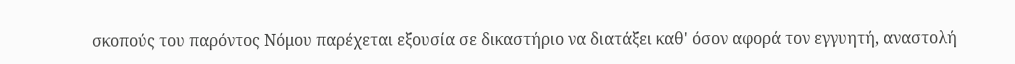σκοπούς του παρόντος Νόμου παρέχεται εξουσία σε δικαστήριο να διατάξει καθ' όσον αφορά τον εγγυητή, αναστολή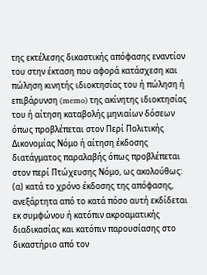της εκτέλεσης δικαστικής απόφασης εναντίον του στην έκταση που αφορά κατάσχεση και πώληση κινητής ιδιοκτησίας του ή πώληση ή επιβάρυνση (memo) της ακίνητης ιδιοκτησίας του ή αίτηση καταβολής μηνιαίων δόσεων όπως προβλέπεται στον Περί Πολιτικής Δικονομίας Νόμο ή αίτηση έκδοσης διατάγματος παραλαβής όπως προβλέπεται στον περί Πτώχευσης Νόμο, ως ακολούθως: (α) κατά το χρόνο έκδοσης της απόφασης, ανεξάρτητα από το κατά πόσο αυτή εκδίδεται εκ συμφώνου ή κατόπιν ακροαματικής διαδικασίας και κατόπιν παρουσίασης στο δικαστήριο από τον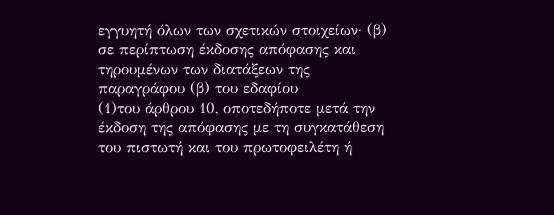εγγυητή όλων των σχετικών στοιχείων· (β) σε περίπτωση έκδοσης απόφασης και τηρουμένων των διατάξεων της παραγράφου (β) του εδαφίου
(1)του άρθρου 10, οποτεδήποτε μετά την έκδοση της απόφασης με τη συγκατάθεση του πιστωτή και του πρωτοφειλέτη ή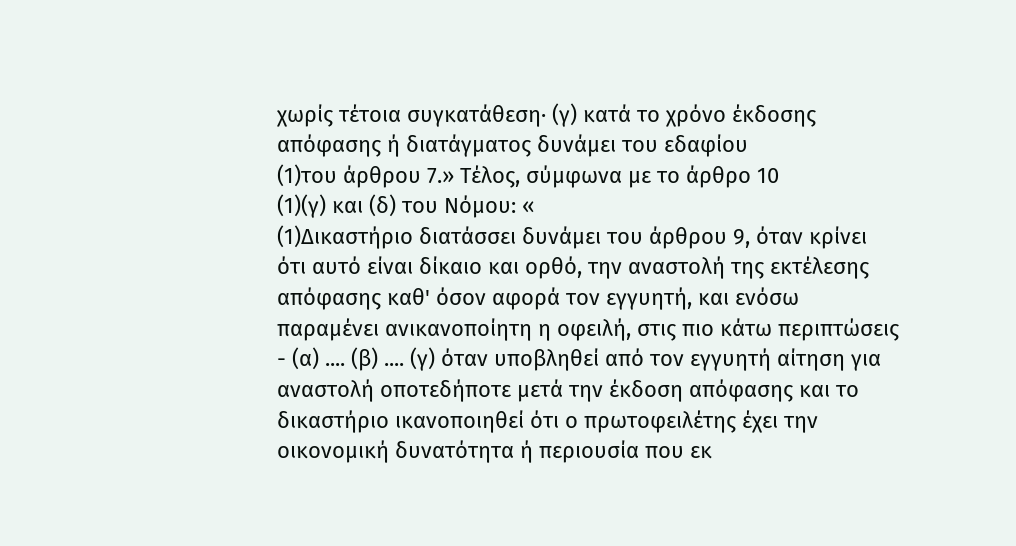χωρίς τέτοια συγκατάθεση· (γ) κατά το χρόνο έκδοσης απόφασης ή διατάγματος δυνάμει του εδαφίου
(1)του άρθρου 7.» Τέλος, σύμφωνα με το άρθρο 10
(1)(γ) και (δ) του Νόμου: «
(1)Δικαστήριο διατάσσει δυνάμει του άρθρου 9, όταν κρίνει ότι αυτό είναι δίκαιο και ορθό, την αναστολή της εκτέλεσης απόφασης καθ' όσον αφορά τον εγγυητή, και ενόσω παραμένει ανικανοποίητη η οφειλή, στις πιο κάτω περιπτώσεις - (α) .... (β) .... (γ) όταν υποβληθεί από τον εγγυητή αίτηση για αναστολή οποτεδήποτε μετά την έκδοση απόφασης και το δικαστήριο ικανοποιηθεί ότι ο πρωτοφειλέτης έχει την οικονομική δυνατότητα ή περιουσία που εκ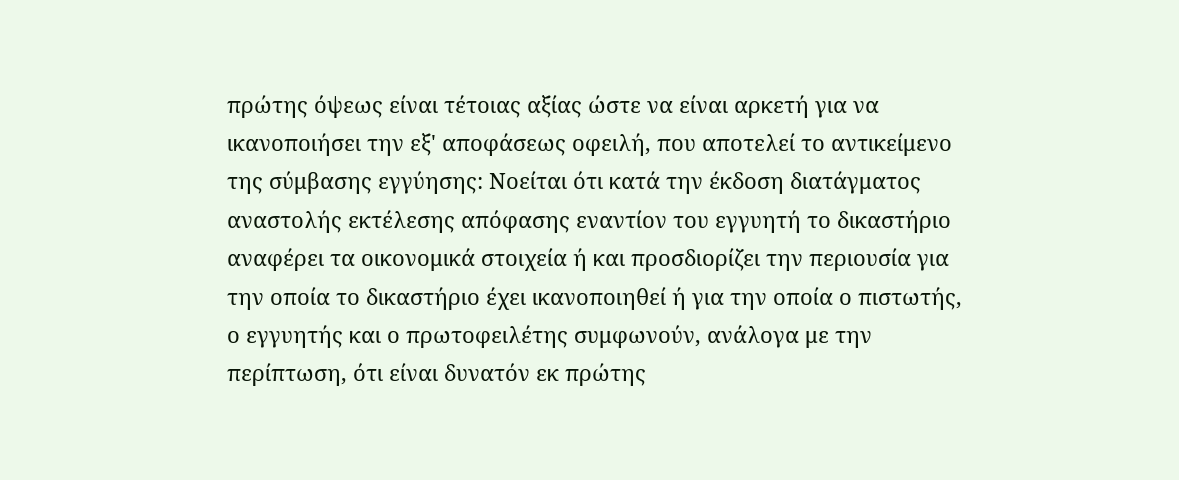πρώτης όψεως είναι τέτοιας αξίας ώστε να είναι αρκετή για να ικανοποιήσει την εξ' αποφάσεως οφειλή, που αποτελεί το αντικείμενο της σύμβασης εγγύησης: Νοείται ότι κατά την έκδοση διατάγματος αναστολής εκτέλεσης απόφασης εναντίον του εγγυητή το δικαστήριο αναφέρει τα οικονομικά στοιχεία ή και προσδιορίζει την περιουσία για την οποία το δικαστήριο έχει ικανοποιηθεί ή για την οποία ο πιστωτής, ο εγγυητής και ο πρωτοφειλέτης συμφωνούν, ανάλογα με την περίπτωση, ότι είναι δυνατόν εκ πρώτης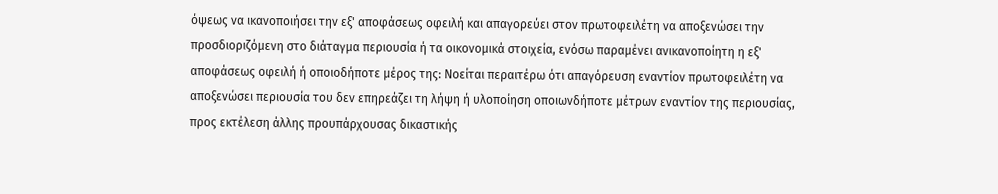όψεως να ικανοποιήσει την εξ' αποφάσεως οφειλή και απαγορεύει στον πρωτοφειλέτη να αποξενώσει την προσδιοριζόμενη στο διάταγμα περιουσία ή τα οικονομικά στοιχεία, ενόσω παραμένει ανικανοποίητη η εξ' αποφάσεως οφειλή ή οποιοδήποτε μέρος της: Νοείται περαιτέρω ότι απαγόρευση εναντίον πρωτοφειλέτη να αποξενώσει περιουσία του δεν επηρεάζει τη λήψη ή υλοποίηση οποιωνδήποτε μέτρων εναντίον της περιουσίας, προς εκτέλεση άλλης προυπάρχουσας δικαστικής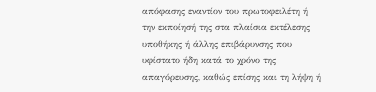απόφασης εναντίον του πρωτοφειλέτη ή την εκποίησή της στα πλαίσια εκτέλεσης υποθήκης ή άλλης επιβάρυνσης που υφίστατο ήδη κατά το χρόνο της απαγόρευσης, καθώς επίσης και τη λήψη ή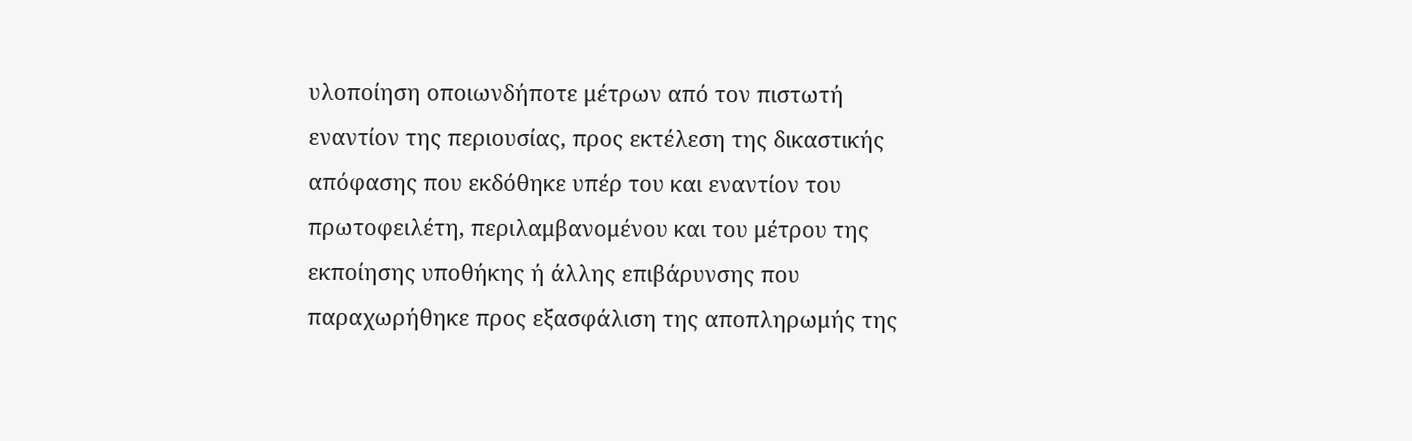υλοποίηση οποιωνδήποτε μέτρων από τον πιστωτή εναντίον της περιουσίας, προς εκτέλεση της δικαστικής απόφασης που εκδόθηκε υπέρ του και εναντίον του πρωτοφειλέτη, περιλαμβανομένου και του μέτρου της εκποίησης υποθήκης ή άλλης επιβάρυνσης που παραχωρήθηκε προς εξασφάλιση της αποπληρωμής της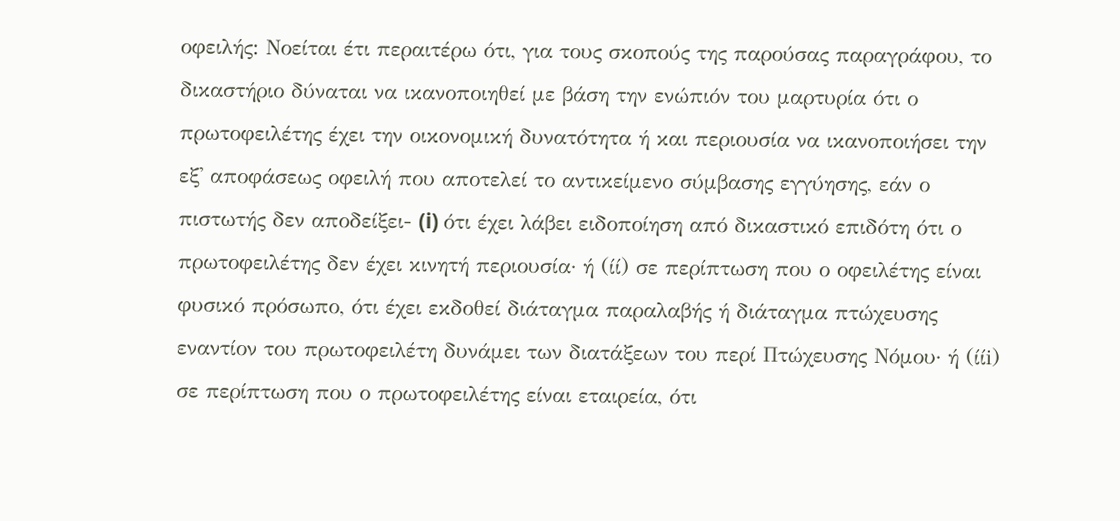οφειλής: Νοείται έτι περαιτέρω ότι, για τους σκοπούς της παρούσας παραγράφου, το δικαστήριο δύναται να ικανοποιηθεί με βάση την ενώπιόν του μαρτυρία ότι ο πρωτοφειλέτης έχει την οικονομική δυνατότητα ή και περιουσία να ικανοποιήσει την εξ' αποφάσεως οφειλή που αποτελεί το αντικείμενο σύμβασης εγγύησης, εάν ο πιστωτής δεν αποδείξει- (i) ότι έχει λάβει ειδοποίηση από δικαστικό επιδότη ότι ο πρωτοφειλέτης δεν έχει κινητή περιουσία· ή (ίί) σε περίπτωση που ο οφειλέτης είναι φυσικό πρόσωπο, ότι έχει εκδοθεί διάταγμα παραλαβής ή διάταγμα πτώχευσης εναντίον του πρωτοφειλέτη δυνάμει των διατάξεων του περί Πτώχευσης Νόμου· ή (ίίi) σε περίπτωση που ο πρωτοφειλέτης είναι εταιρεία, ότι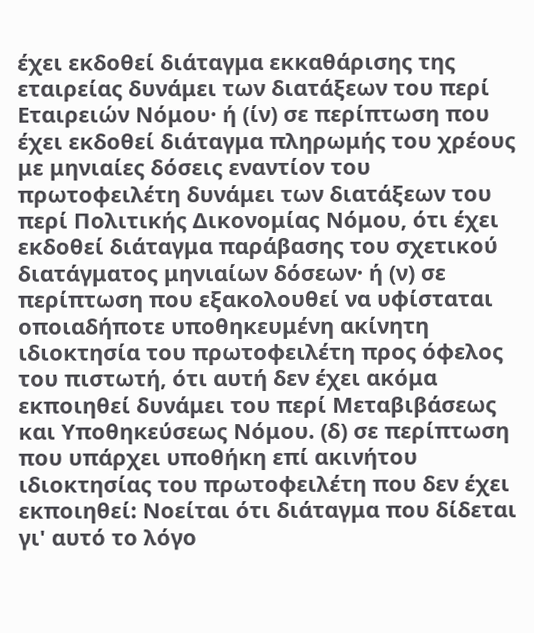έχει εκδοθεί διάταγμα εκκαθάρισης της εταιρείας δυνάμει των διατάξεων του περί Εταιρειών Νόμου· ή (ίν) σε περίπτωση που έχει εκδοθεί διάταγμα πληρωμής του χρέους με μηνιαίες δόσεις εναντίον του πρωτοφειλέτη δυνάμει των διατάξεων του περί Πολιτικής Δικονομίας Νόμου, ότι έχει εκδοθεί διάταγμα παράβασης του σχετικού διατάγματος μηνιαίων δόσεων· ή (ν) σε περίπτωση που εξακολουθεί να υφίσταται οποιαδήποτε υποθηκευμένη ακίνητη ιδιοκτησία του πρωτοφειλέτη προς όφελος του πιστωτή, ότι αυτή δεν έχει ακόμα εκποιηθεί δυνάμει του περί Μεταβιβάσεως και Υποθηκεύσεως Νόμου. (δ) σε περίπτωση που υπάρχει υποθήκη επί ακινήτου ιδιοκτησίας του πρωτοφειλέτη που δεν έχει εκποιηθεί: Νοείται ότι διάταγμα που δίδεται γι' αυτό το λόγο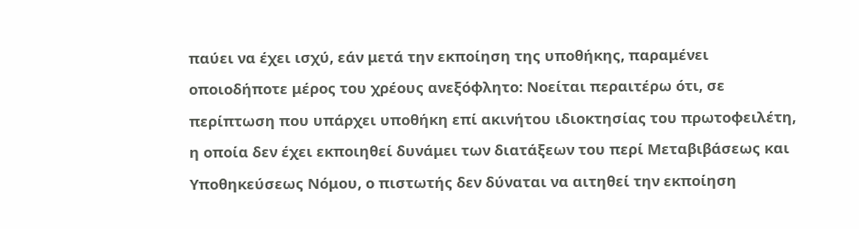παύει να έχει ισχύ, εάν μετά την εκποίηση της υποθήκης, παραμένει οποιοδήποτε μέρος του χρέους ανεξόφλητο: Νοείται περαιτέρω ότι, σε περίπτωση που υπάρχει υποθήκη επί ακινήτου ιδιοκτησίας του πρωτοφειλέτη, η οποία δεν έχει εκποιηθεί δυνάμει των διατάξεων του περί Μεταβιβάσεως και Υποθηκεύσεως Νόμου, ο πιστωτής δεν δύναται να αιτηθεί την εκποίηση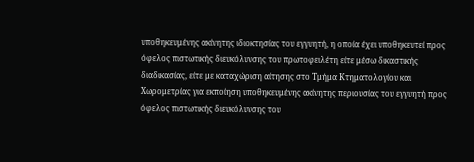υποθηκευμένης ακίνητης ιδιοκτησίας του εγγυητή, η οποία έχει υποθηκευτεί προς όφελος πιστωτικής διευκόλυνσης του πρωτοφειλέτη είτε μέσω δικαστικής διαδικασίας, είτε με καταχώριση αίτησης στο Τμήμα Κτηματολογίου και Χωρομετρίας για εκποίηση υποθηκευμένης ακίνητης περιουσίας του εγγυητή προς όφελος πιστωτικής διευκόλυνσης του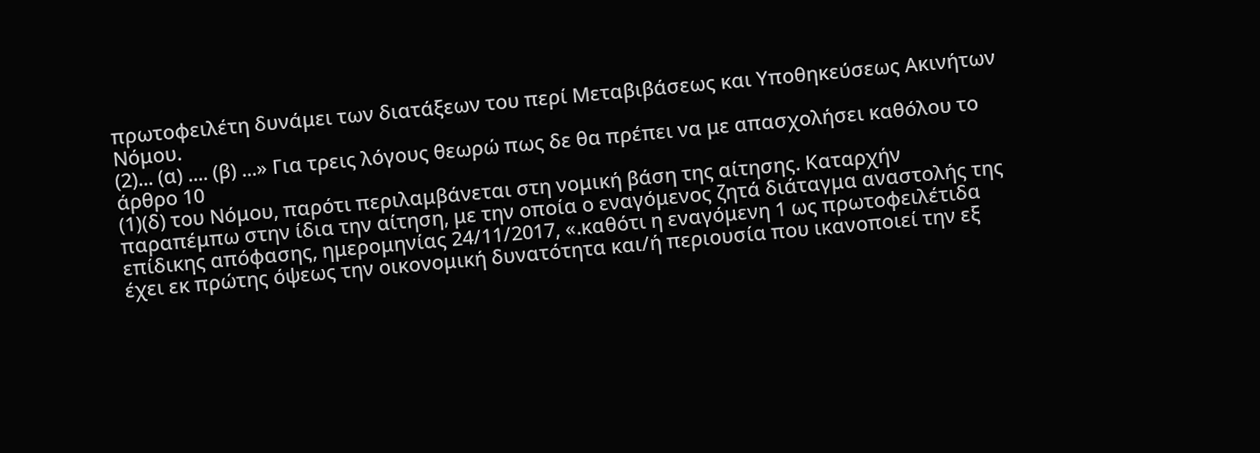πρωτοφειλέτη δυνάμει των διατάξεων του περί Μεταβιβάσεως και Υποθηκεύσεως Ακινήτων Νόμου.
(2)... (α) .... (β) ...» Για τρεις λόγους θεωρώ πως δε θα πρέπει να με απασχολήσει καθόλου το άρθρο 10
(1)(δ) του Νόμου, παρότι περιλαμβάνεται στη νομική βάση της αίτησης. Καταρχήν παραπέμπω στην ίδια την αίτηση, με την οποία ο εναγόμενος ζητά διάταγμα αναστολής της επίδικης απόφασης, ημερομηνίας 24/11/2017, «.καθότι η εναγόμενη 1 ως πρωτοφειλέτιδα έχει εκ πρώτης όψεως την οικονομική δυνατότητα και/ή περιουσία που ικανοποιεί την εξ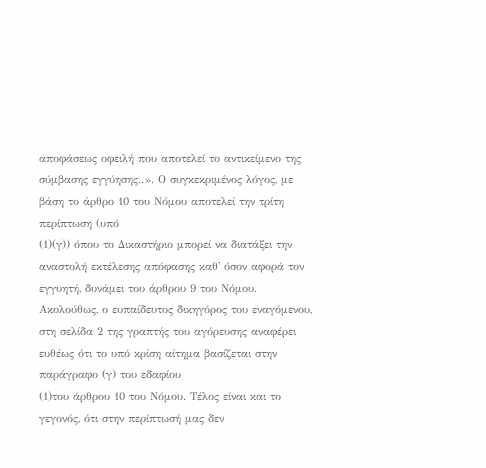αποφάσεως οφειλή που αποτελεί το αντικείμενο της σύμβασης εγγύησης..». Ο συγκεκριμένος λόγος, με βάση το άρθρο 10 του Νόμου αποτελεί την τρίτη περίπτωση (υπό
(1)(γ)) όπου το Δικαστήριο μπορεί να διατάξει την αναστολή εκτέλεσης απόφασης καθ' όσον αφορά τον εγγυητή, δυνάμει του άρθρου 9 του Νόμου. Ακολούθως, ο ευπαίδευτος δικηγόρος του εναγόμενου, στη σελίδα 2 της γραπτής του αγόρευσης αναφέρει ευθέως ότι το υπό κρίση αίτημα βασίζεται στην παράγραφο (γ) του εδαφίου
(1)του άρθρου 10 του Νόμου. Τέλος είναι και το γεγονός, ότι στην περίπτωσή μας δεν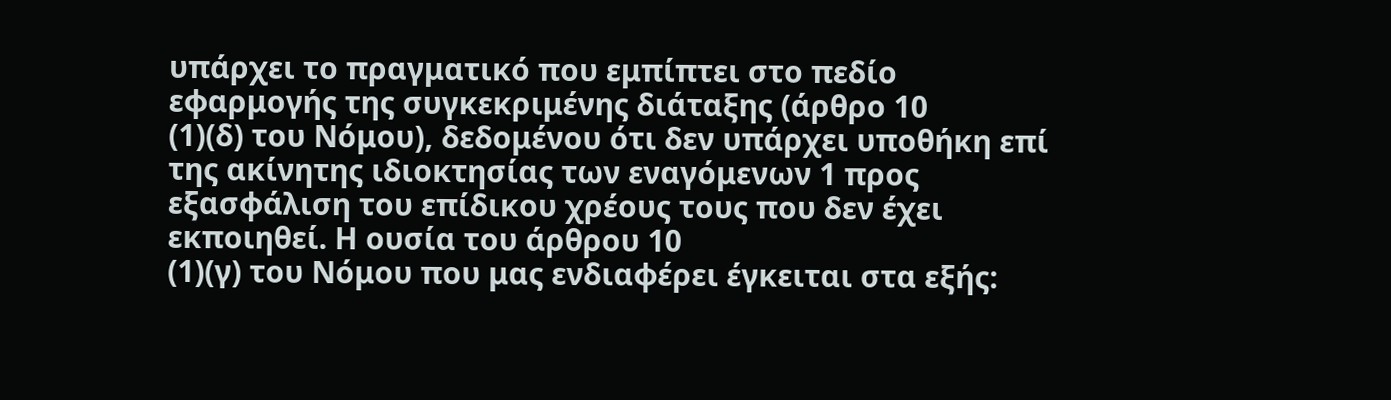υπάρχει το πραγματικό που εμπίπτει στο πεδίο εφαρμογής της συγκεκριμένης διάταξης (άρθρο 10
(1)(δ) του Νόμου), δεδομένου ότι δεν υπάρχει υποθήκη επί της ακίνητης ιδιοκτησίας των εναγόμενων 1 προς εξασφάλιση του επίδικου χρέους τους που δεν έχει εκποιηθεί. Η ουσία του άρθρου 10
(1)(γ) του Νόμου που μας ενδιαφέρει έγκειται στα εξής: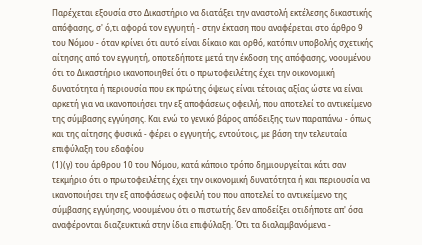Παρέχεται εξουσία στο Δικαστήριο να διατάξει την αναστολή εκτέλεσης δικαστικής απόφασης, σ' ό,τι αφορά τον εγγυητή - στην έκταση που αναφέρεται στο άρθρο 9 του Νόμου - όταν κρίνει ότι αυτό είναι δίκαιο και ορθό, κατόπιν υποβολής σχετικής αίτησης από τον εγγυητή, οποτεδήποτε μετά την έκδοση της απόφασης, νοουμένου ότι το Δικαστήριο ικανοποιηθεί ότι ο πρωτοφειλέτης έχει την οικονομική δυνατότητα ή περιουσία που εκ πρώτης όψεως είναι τέτοιας αξίας ώστε να είναι αρκετή για να ικανοποιήσει την εξ αποφάσεως οφειλή, που αποτελεί το αντικείμενο της σύμβασης εγγύησης. Και ενώ το γενικό βάρος απόδειξης των παραπάνω - όπως και της αίτησης φυσικά - φέρει ο εγγυητής, εντούτοις, με βάση την τελευταία επιφύλαξη του εδαφίου
(1)(γ) του άρθρου 10 του Νόμου, κατά κάποιο τρόπο δημιουργείται κάτι σαν τεκμήριο ότι ο πρωτοφειλέτης έχει την οικονομική δυνατότητα ή και περιουσία να ικανοποιήσει την εξ αποφάσεως οφειλή του που αποτελεί το αντικείμενο της σύμβασης εγγύησης, νοουμένου ότι ο πιστωτής δεν αποδείξει οτιδήποτε απ' όσα αναφέρονται διαζευκτικά στην ίδια επιφύλαξη. Ότι τα διαλαμβανόμενα -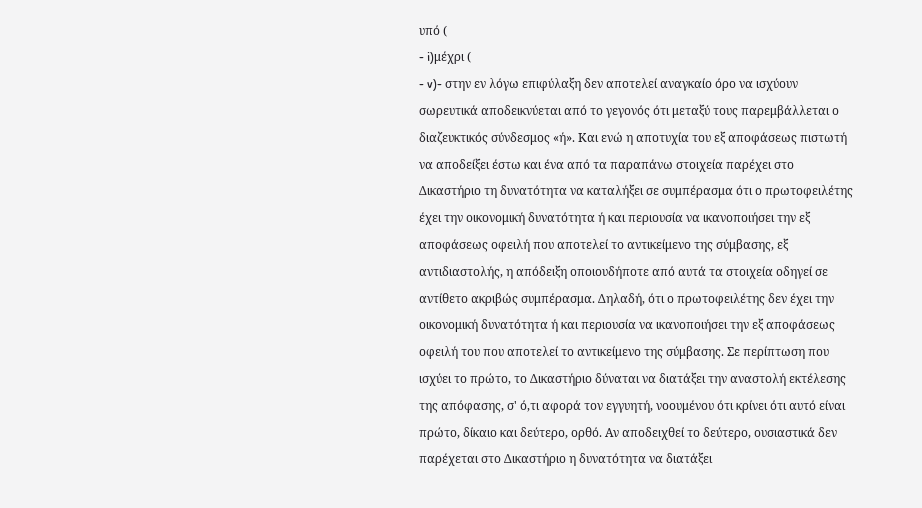υπό (
- i)μέχρι (
- v)- στην εν λόγω επιφύλαξη δεν αποτελεί αναγκαίο όρο να ισχύουν σωρευτικά αποδεικνύεται από το γεγονός ότι μεταξύ τους παρεμβάλλεται ο διαζευκτικός σύνδεσμος «ή». Και ενώ η αποτυχία του εξ αποφάσεως πιστωτή να αποδείξει έστω και ένα από τα παραπάνω στοιχεία παρέχει στο Δικαστήριο τη δυνατότητα να καταλήξει σε συμπέρασμα ότι ο πρωτοφειλέτης έχει την οικονομική δυνατότητα ή και περιουσία να ικανοποιήσει την εξ αποφάσεως οφειλή που αποτελεί το αντικείμενο της σύμβασης, εξ αντιδιαστολής, η απόδειξη οποιουδήποτε από αυτά τα στοιχεία οδηγεί σε αντίθετο ακριβώς συμπέρασμα. Δηλαδή, ότι ο πρωτοφειλέτης δεν έχει την οικονομική δυνατότητα ή και περιουσία να ικανοποιήσει την εξ αποφάσεως οφειλή του που αποτελεί το αντικείμενο της σύμβασης. Σε περίπτωση που ισχύει το πρώτο, το Δικαστήριο δύναται να διατάξει την αναστολή εκτέλεσης της απόφασης, σ' ό,τι αφορά τον εγγυητή, νοουμένου ότι κρίνει ότι αυτό είναι πρώτο, δίκαιο και δεύτερο, ορθό. Αν αποδειχθεί το δεύτερο, ουσιαστικά δεν παρέχεται στο Δικαστήριο η δυνατότητα να διατάξει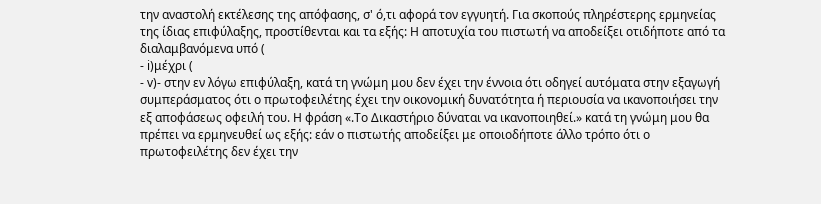την αναστολή εκτέλεσης της απόφασης, σ' ό,τι αφορά τον εγγυητή. Για σκοπούς πληρέστερης ερμηνείας της ίδιας επιφύλαξης, προστίθενται και τα εξής: Η αποτυχία του πιστωτή να αποδείξει οτιδήποτε από τα διαλαμβανόμενα υπό (
- i)μέχρι (
- v)- στην εν λόγω επιφύλαξη, κατά τη γνώμη μου δεν έχει την έννοια ότι οδηγεί αυτόματα στην εξαγωγή συμπεράσματος ότι ο πρωτοφειλέτης έχει την οικονομική δυνατότητα ή περιουσία να ικανοποιήσει την εξ αποφάσεως οφειλή του. Η φράση «.Το Δικαστήριο δύναται να ικανοποιηθεί.» κατά τη γνώμη μου θα πρέπει να ερμηνευθεί ως εξής: εάν ο πιστωτής αποδείξει με οποιοδήποτε άλλο τρόπο ότι ο πρωτοφειλέτης δεν έχει την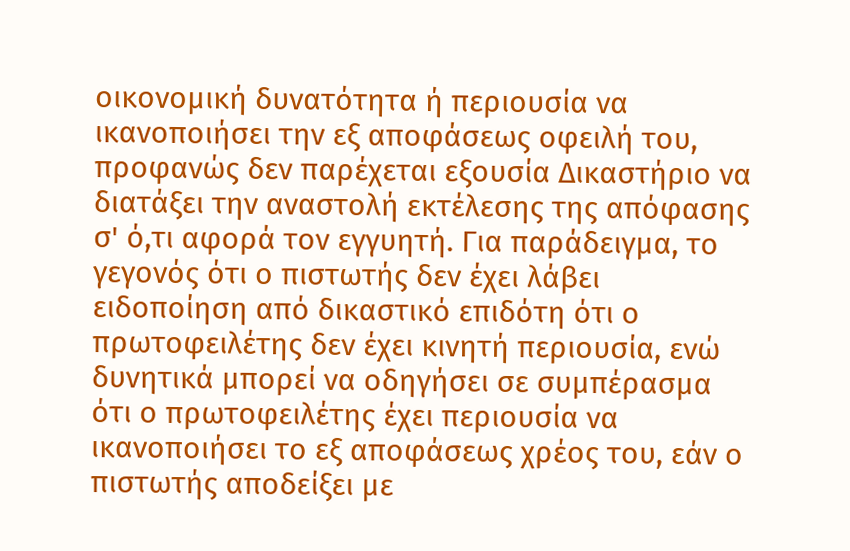οικονομική δυνατότητα ή περιουσία να ικανοποιήσει την εξ αποφάσεως οφειλή του, προφανώς δεν παρέχεται εξουσία Δικαστήριο να διατάξει την αναστολή εκτέλεσης της απόφασης σ' ό,τι αφορά τον εγγυητή. Για παράδειγμα, το γεγονός ότι ο πιστωτής δεν έχει λάβει ειδοποίηση από δικαστικό επιδότη ότι ο πρωτοφειλέτης δεν έχει κινητή περιουσία, ενώ δυνητικά μπορεί να οδηγήσει σε συμπέρασμα ότι ο πρωτοφειλέτης έχει περιουσία να ικανοποιήσει το εξ αποφάσεως χρέος του, εάν ο πιστωτής αποδείξει με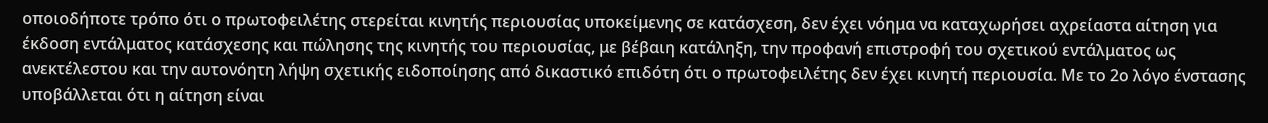οποιοδήποτε τρόπο ότι ο πρωτοφειλέτης στερείται κινητής περιουσίας υποκείμενης σε κατάσχεση, δεν έχει νόημα να καταχωρήσει αχρείαστα αίτηση για έκδοση εντάλματος κατάσχεσης και πώλησης της κινητής του περιουσίας, με βέβαιη κατάληξη, την προφανή επιστροφή του σχετικού εντάλματος ως ανεκτέλεστου και την αυτονόητη λήψη σχετικής ειδοποίησης από δικαστικό επιδότη ότι ο πρωτοφειλέτης δεν έχει κινητή περιουσία. Με το 2ο λόγο ένστασης υποβάλλεται ότι η αίτηση είναι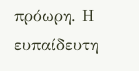πρόωρη. Η ευπαίδευτη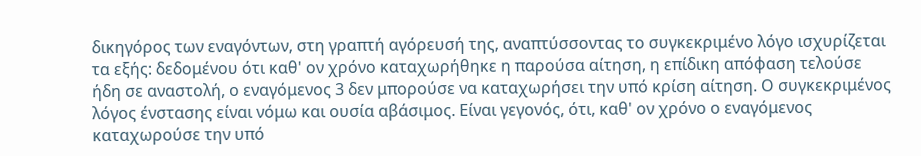δικηγόρος των εναγόντων, στη γραπτή αγόρευσή της, αναπτύσσοντας το συγκεκριμένο λόγο ισχυρίζεται τα εξής: δεδομένου ότι καθ' ον χρόνο καταχωρήθηκε η παρούσα αίτηση, η επίδικη απόφαση τελούσε ήδη σε αναστολή, ο εναγόμενος 3 δεν μπορούσε να καταχωρήσει την υπό κρίση αίτηση. Ο συγκεκριμένος λόγος ένστασης είναι νόμω και ουσία αβάσιμος. Είναι γεγονός, ότι, καθ' ον χρόνο ο εναγόμενος καταχωρούσε την υπό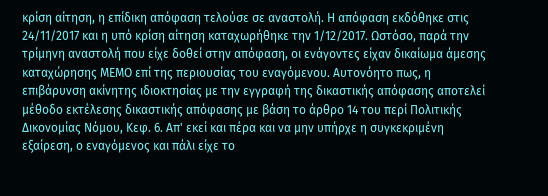κρίση αίτηση, η επίδικη απόφαση τελούσε σε αναστολή. Η απόφαση εκδόθηκε στις 24/11/2017 και η υπό κρίση αίτηση καταχωρήθηκε την 1/12/2017. Ωστόσο, παρά την τρίμηνη αναστολή που είχε δοθεί στην απόφαση, οι ενάγοντες είχαν δικαίωμα άμεσης καταχώρησης ΜΕΜΟ επί της περιουσίας του εναγόμενου. Αυτονόητο πως, η επιβάρυνση ακίνητης ιδιοκτησίας με την εγγραφή της δικαστικής απόφασης αποτελεί μέθοδο εκτέλεσης δικαστικής απόφασης με βάση το άρθρο 14 του περί Πολιτικής Δικονομίας Νόμου, Κεφ. 6. Απ' εκεί και πέρα και να μην υπήρχε η συγκεκριμένη εξαίρεση, ο εναγόμενος και πάλι είχε το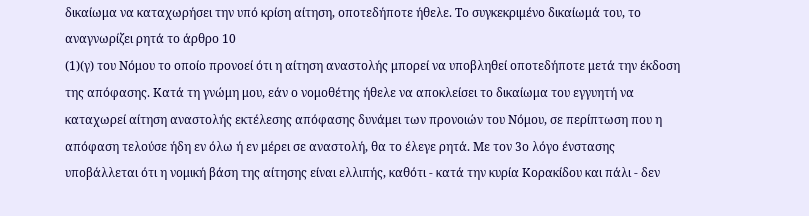δικαίωμα να καταχωρήσει την υπό κρίση αίτηση, οποτεδήποτε ήθελε. Το συγκεκριμένο δικαίωμά του, το αναγνωρίζει ρητά το άρθρο 10
(1)(γ) του Νόμου το οποίο προνοεί ότι η αίτηση αναστολής μπορεί να υποβληθεί οποτεδήποτε μετά την έκδοση της απόφασης. Κατά τη γνώμη μου, εάν ο νομοθέτης ήθελε να αποκλείσει το δικαίωμα του εγγυητή να καταχωρεί αίτηση αναστολής εκτέλεσης απόφασης δυνάμει των προνοιών του Νόμου, σε περίπτωση που η απόφαση τελούσε ήδη εν όλω ή εν μέρει σε αναστολή, θα το έλεγε ρητά. Με τον 3ο λόγο ένστασης υποβάλλεται ότι η νομική βάση της αίτησης είναι ελλιπής, καθότι - κατά την κυρία Κορακίδου και πάλι - δεν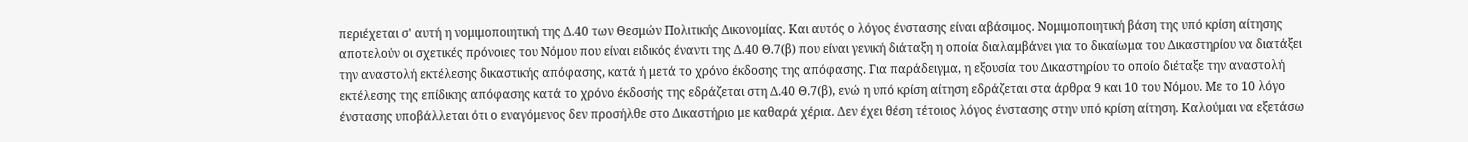περιέχεται σ' αυτή η νομιμοποιητική της Δ.40 των Θεσμών Πολιτικής Δικονομίας. Και αυτός ο λόγος ένστασης είναι αβάσιμος. Νομιμοποιητική βάση της υπό κρίση αίτησης αποτελούν οι σχετικές πρόνοιες του Νόμου που είναι ειδικός έναντι της Δ.40 Θ.7(β) που είναι γενική διάταξη η οποία διαλαμβάνει για το δικαίωμα του Δικαστηρίου να διατάξει την αναστολή εκτέλεσης δικαστικής απόφασης, κατά ή μετά το χρόνο έκδοσης της απόφασης. Για παράδειγμα, η εξουσία του Δικαστηρίου το οποίο διέταξε την αναστολή εκτέλεσης της επίδικης απόφασης κατά το χρόνο έκδοσής της εδράζεται στη Δ.40 Θ.7(β), ενώ η υπό κρίση αίτηση εδράζεται στα άρθρα 9 και 10 του Νόμου. Με το 10 λόγο ένστασης υποβάλλεται ότι ο εναγόμενος δεν προσήλθε στο Δικαστήριο με καθαρά χέρια. Δεν έχει θέση τέτοιος λόγος ένστασης στην υπό κρίση αίτηση. Καλούμαι να εξετάσω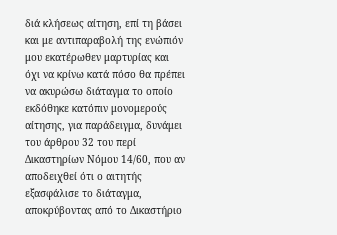διά κλήσεως αίτηση, επί τη βάσει και με αντιπαραβολή της ενώπιόν μου εκατέρωθεν μαρτυρίας και όχι να κρίνω κατά πόσο θα πρέπει να ακυρώσω διάταγμα το οποίο εκδόθηκε κατόπιν μονομερούς αίτησης, για παράδειγμα, δυνάμει του άρθρου 32 του περί Δικαστηρίων Νόμου 14/60, που αν αποδειχθεί ότι ο αιτητής εξασφάλισε το διάταγμα, αποκρύβοντας από το Δικαστήριο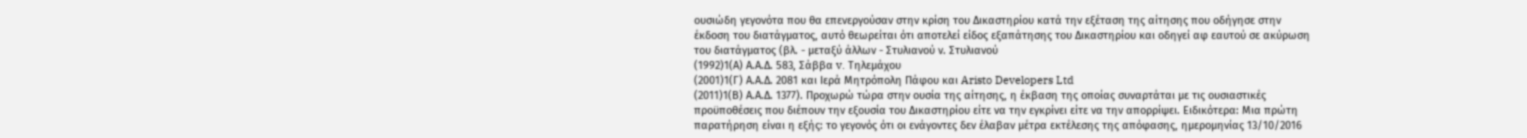ουσιώδη γεγονότα που θα επενεργούσαν στην κρίση του Δικαστηρίου κατά την εξέταση της αίτησης που οδήγησε στην έκδοση του διατάγματος, αυτό θεωρείται ότι αποτελεί είδος εξαπάτησης του Δικαστηρίου και οδηγεί αφ εαυτού σε ακύρωση του διατάγματος (βλ. - μεταξύ άλλων - Στυλιανού ν. Στυλιανού
(1992)1(Α) Α.Α.Δ. 583, Σάββα v. Τηλεμάχου
(2001)1(Γ) Α.Α.Δ. 2081 και Ιερά Μητρόπολη Πάφου και Aristo Developers Ltd
(2011)1(Β) Α.Α.Δ. 1377). Προχωρώ τώρα στην ουσία της αίτησης, η έκβαση της οποίας συναρτάται με τις ουσιαστικές προϋποθέσεις που διέπουν την εξουσία του Δικαστηρίου είτε να την εγκρίνει είτε να την απορρίψει. Ειδικότερα: Μια πρώτη παρατήρηση είναι η εξής: το γεγονός ότι οι ενάγοντες δεν έλαβαν μέτρα εκτέλεσης της απόφασης, ημερομηνίας 13/10/2016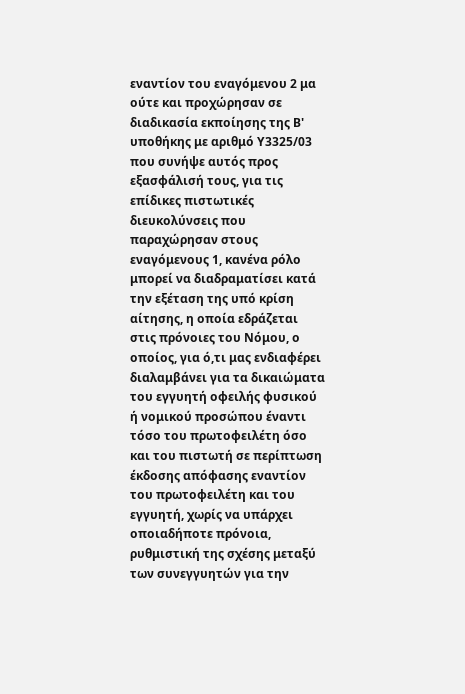εναντίον του εναγόμενου 2 μα ούτε και προχώρησαν σε διαδικασία εκποίησης της Β' υποθήκης με αριθμό Υ3325/03 που συνήψε αυτός προς εξασφάλισή τους, για τις επίδικες πιστωτικές διευκολύνσεις που παραχώρησαν στους εναγόμενους 1, κανένα ρόλο μπορεί να διαδραματίσει κατά την εξέταση της υπό κρίση αίτησης, η οποία εδράζεται στις πρόνοιες του Νόμου, ο οποίος, για ό,τι μας ενδιαφέρει διαλαμβάνει για τα δικαιώματα του εγγυητή οφειλής φυσικού ή νομικού προσώπου έναντι τόσο του πρωτοφειλέτη όσο και του πιστωτή σε περίπτωση έκδοσης απόφασης εναντίον του πρωτοφειλέτη και του εγγυητή, χωρίς να υπάρχει οποιαδήποτε πρόνοια, ρυθμιστική της σχέσης μεταξύ των συνεγγυητών για την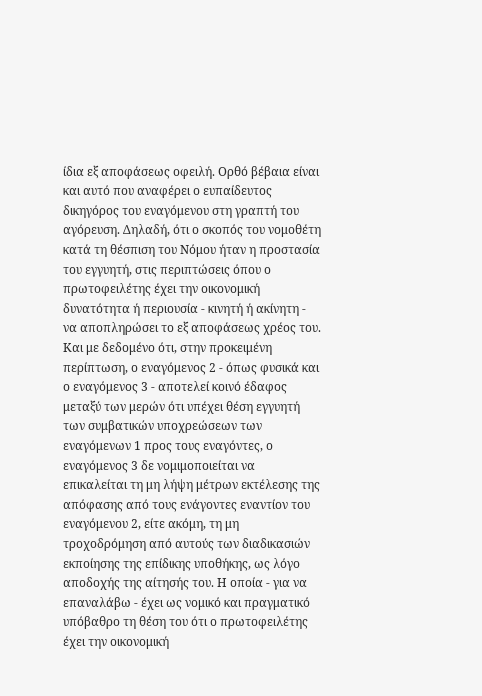ίδια εξ αποφάσεως οφειλή. Ορθό βέβαια είναι και αυτό που αναφέρει ο ευπαίδευτος δικηγόρος του εναγόμενου στη γραπτή του αγόρευση. Δηλαδή, ότι ο σκοπός του νομοθέτη κατά τη θέσπιση του Νόμου ήταν η προστασία του εγγυητή, στις περιπτώσεις όπου ο πρωτοφειλέτης έχει την οικονομική δυνατότητα ή περιουσία - κινητή ή ακίνητη - να αποπληρώσει το εξ αποφάσεως χρέος του. Και με δεδομένο ότι, στην προκειμένη περίπτωση, ο εναγόμενος 2 - όπως φυσικά και ο εναγόμενος 3 - αποτελεί κοινό έδαφος μεταξύ των μερών ότι υπέχει θέση εγγυητή των συμβατικών υποχρεώσεων των εναγόμενων 1 προς τους εναγόντες, ο εναγόμενος 3 δε νομιμοποιείται να επικαλείται τη μη λήψη μέτρων εκτέλεσης της απόφασης από τους ενάγοντες εναντίον του εναγόμενου 2, είτε ακόμη, τη μη τροχοδρόμηση από αυτούς των διαδικασιών εκποίησης της επίδικης υποθήκης, ως λόγο αποδοχής της αίτησής του. Η οποία - για να επαναλάβω - έχει ως νομικό και πραγματικό υπόβαθρο τη θέση του ότι ο πρωτοφειλέτης έχει την οικονομική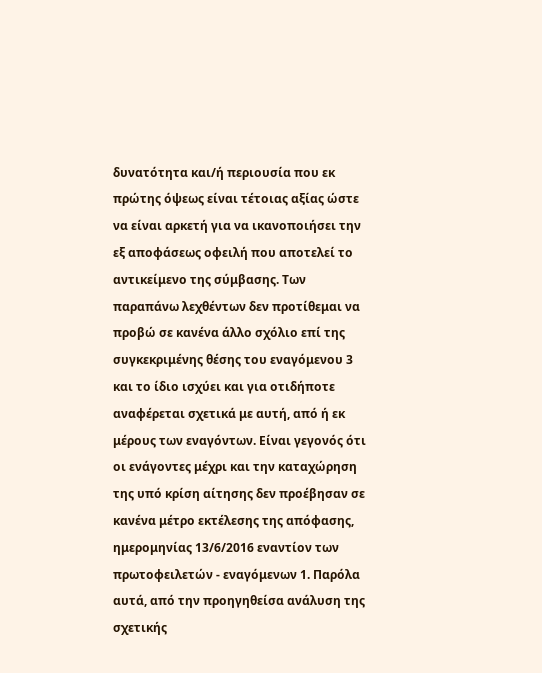δυνατότητα και/ή περιουσία που εκ πρώτης όψεως είναι τέτοιας αξίας ώστε να είναι αρκετή για να ικανοποιήσει την εξ αποφάσεως οφειλή που αποτελεί το αντικείμενο της σύμβασης. Των παραπάνω λεχθέντων δεν προτίθεμαι να προβώ σε κανένα άλλο σχόλιο επί της συγκεκριμένης θέσης του εναγόμενου 3 και το ίδιο ισχύει και για οτιδήποτε αναφέρεται σχετικά με αυτή, από ή εκ μέρους των εναγόντων. Είναι γεγονός ότι οι ενάγοντες μέχρι και την καταχώρηση της υπό κρίση αίτησης δεν προέβησαν σε κανένα μέτρο εκτέλεσης της απόφασης, ημερομηνίας 13/6/2016 εναντίον των πρωτοφειλετών - εναγόμενων 1. Παρόλα αυτά, από την προηγηθείσα ανάλυση της σχετικής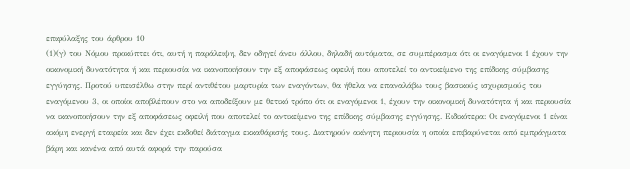επιφύλαξης του άρθρου 10
(1)(γ) του Νόμου προκύπτει ότι, αυτή η παράλειψη, δεν οδηγεί άνευ άλλου, δηλαδή αυτόματα, σε συμπέρασμα ότι οι εναγόμενοι 1 έχουν την οικονομική δυνατότητα ή και περιουσία να ικανοποιήσουν την εξ αποφάσεως οφειλή που αποτελεί το αντικείμενο της επίδικης σύμβασης εγγύησης. Προτού υπεισέλθω στην περί αντιθέτου μαρτυρία των εναγόντων, θα ήθελα να επαναλάβω τους βασικούς ισχυρισμούς του εναγόμενου 3, οι οποίοι αποβλέπουν στο να αποδείξουν με θετικό τρόπο ότι οι εναγόμενοι 1, έχουν την οικονομική δυνατότητα ή και περιουσία να ικανοποιήσουν την εξ αποφάσεως οφειλή που αποτελεί το αντικείμενο της επίδικης σύμβασης εγγύησης. Ειδικότερα: Οι εναγόμενοι 1 είναι ακόμη ενεργή εταιρεία και δεν έχει εκδοθεί διάταγμα εκκαθάρισής τους. Διατηρούν ακίνητη περιουσία η οποία επιβαρύνεται από εμπράγματα βάρη και κανένα από αυτά αφορά την παρούσα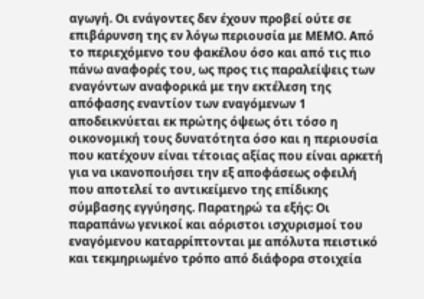αγωγή. Οι ενάγοντες δεν έχουν προβεί ούτε σε επιβάρυνση της εν λόγω περιουσία με ΜΕΜΟ. Από το περιεχόμενο του φακέλου όσο και από τις πιο πάνω αναφορές του, ως προς τις παραλείψεις των εναγόντων αναφορικά με την εκτέλεση της απόφασης εναντίον των εναγόμενων 1 αποδεικνύεται εκ πρώτης όψεως ότι τόσο η οικονομική τους δυνατότητα όσο και η περιουσία που κατέχουν είναι τέτοιας αξίας που είναι αρκετή για να ικανοποιήσει την εξ αποφάσεως οφειλή που αποτελεί το αντικείμενο της επίδικης σύμβασης εγγύησης. Παρατηρώ τα εξής: Οι παραπάνω γενικοί και αόριστοι ισχυρισμοί του εναγόμενου καταρρίπτονται με απόλυτα πειστικό και τεκμηριωμένο τρόπο από διάφορα στοιχεία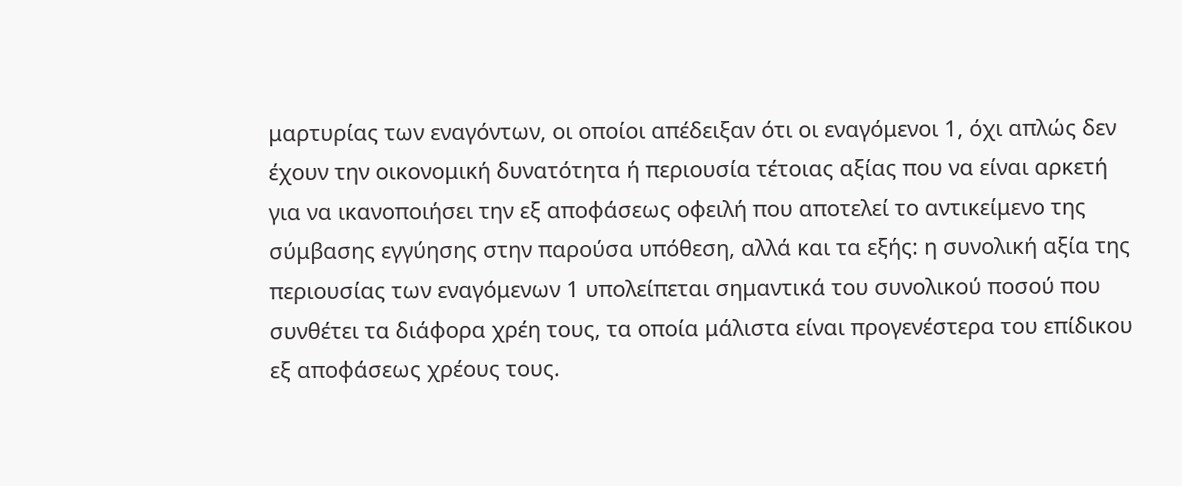μαρτυρίας των εναγόντων, οι οποίοι απέδειξαν ότι οι εναγόμενοι 1, όχι απλώς δεν έχουν την οικονομική δυνατότητα ή περιουσία τέτοιας αξίας που να είναι αρκετή για να ικανοποιήσει την εξ αποφάσεως οφειλή που αποτελεί το αντικείμενο της σύμβασης εγγύησης στην παρούσα υπόθεση, αλλά και τα εξής: η συνολική αξία της περιουσίας των εναγόμενων 1 υπολείπεται σημαντικά του συνολικού ποσού που συνθέτει τα διάφορα χρέη τους, τα οποία μάλιστα είναι προγενέστερα του επίδικου εξ αποφάσεως χρέους τους.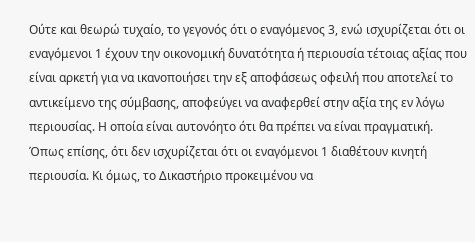Ούτε και θεωρώ τυχαίο, το γεγονός ότι ο εναγόμενος 3, ενώ ισχυρίζεται ότι οι εναγόμενοι 1 έχουν την οικονομική δυνατότητα ή περιουσία τέτοιας αξίας που είναι αρκετή για να ικανοποιήσει την εξ αποφάσεως οφειλή που αποτελεί το αντικείμενο της σύμβασης, αποφεύγει να αναφερθεί στην αξία της εν λόγω περιουσίας. Η οποία είναι αυτονόητο ότι θα πρέπει να είναι πραγματική. Όπως επίσης, ότι δεν ισχυρίζεται ότι οι εναγόμενοι 1 διαθέτουν κινητή περιουσία. Κι όμως, το Δικαστήριο προκειμένου να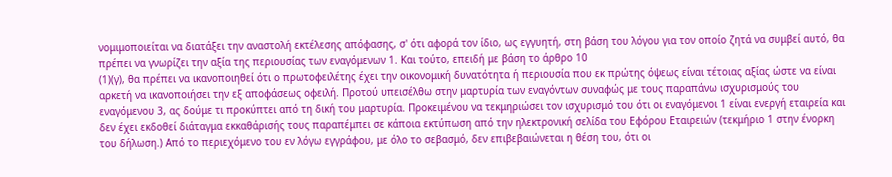νομιμοποιείται να διατάξει την αναστολή εκτέλεσης απόφασης, σ' ότι αφορά τον ίδιο, ως εγγυητή, στη βάση του λόγου για τον οποίο ζητά να συμβεί αυτό, θα πρέπει να γνωρίζει την αξία της περιουσίας των εναγόμενων 1. Και τούτο, επειδή με βάση το άρθρο 10
(1)(γ), θα πρέπει να ικανοποιηθεί ότι ο πρωτοφειλέτης έχει την οικονομική δυνατότητα ή περιουσία που εκ πρώτης όψεως είναι τέτοιας αξίας ώστε να είναι αρκετή να ικανοποιήσει την εξ αποφάσεως οφειλή. Προτού υπεισέλθω στην μαρτυρία των εναγόντων συναφώς με τους παραπάνω ισχυρισμούς του εναγόμενου 3, ας δούμε τι προκύπτει από τη δική του μαρτυρία. Προκειμένου να τεκμηριώσει τον ισχυρισμό του ότι οι εναγόμενοι 1 είναι ενεργή εταιρεία και δεν έχει εκδοθεί διάταγμα εκκαθάρισής τους παραπέμπει σε κάποια εκτύπωση από την ηλεκτρονική σελίδα του Εφόρου Εταιρειών (τεκμήριο 1 στην ένορκη του δήλωση.) Από το περιεχόμενο του εν λόγω εγγράφου, με όλο το σεβασμό, δεν επιβεβαιώνεται η θέση του, ότι οι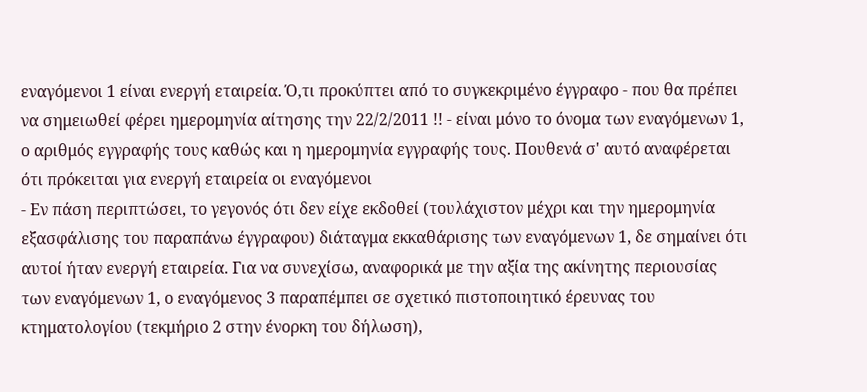εναγόμενοι 1 είναι ενεργή εταιρεία. Ό,τι προκύπτει από το συγκεκριμένο έγγραφο - που θα πρέπει να σημειωθεί φέρει ημερομηνία αίτησης την 22/2/2011 !! - είναι μόνο το όνομα των εναγόμενων 1, ο αριθμός εγγραφής τους καθώς και η ημερομηνία εγγραφής τους. Πουθενά σ' αυτό αναφέρεται ότι πρόκειται για ενεργή εταιρεία οι εναγόμενοι
- Εν πάση περιπτώσει, το γεγονός ότι δεν είχε εκδοθεί (τουλάχιστον μέχρι και την ημερομηνία εξασφάλισης του παραπάνω έγγραφου) διάταγμα εκκαθάρισης των εναγόμενων 1, δε σημαίνει ότι αυτοί ήταν ενεργή εταιρεία. Για να συνεχίσω, αναφορικά με την αξία της ακίνητης περιουσίας των εναγόμενων 1, ο εναγόμενος 3 παραπέμπει σε σχετικό πιστοποιητικό έρευνας του κτηματολογίου (τεκμήριο 2 στην ένορκη του δήλωση),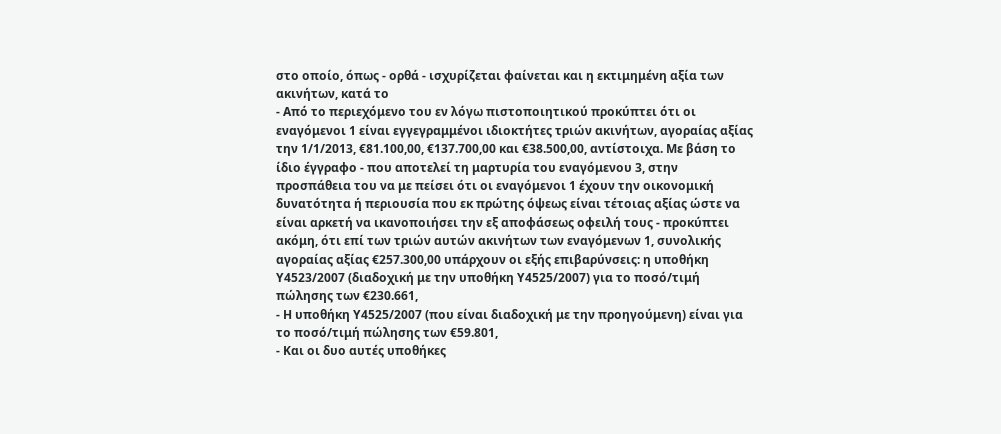στο οποίο, όπως - ορθά - ισχυρίζεται φαίνεται και η εκτιμημένη αξία των ακινήτων, κατά το
- Από το περιεχόμενο του εν λόγω πιστοποιητικού προκύπτει ότι οι εναγόμενοι 1 είναι εγγεγραμμένοι ιδιοκτήτες τριών ακινήτων, αγοραίας αξίας την 1/1/2013, €81.100,00, €137.700,00 και €38.500,00, αντίστοιχα. Με βάση το ίδιο έγγραφο - που αποτελεί τη μαρτυρία του εναγόμενου 3, στην προσπάθεια του να με πείσει ότι οι εναγόμενοι 1 έχουν την οικονομική δυνατότητα ή περιουσία που εκ πρώτης όψεως είναι τέτοιας αξίας ώστε να είναι αρκετή να ικανοποιήσει την εξ αποφάσεως οφειλή τους - προκύπτει ακόμη, ότι επί των τριών αυτών ακινήτων των εναγόμενων 1, συνολικής αγοραίας αξίας €257.300,00 υπάρχουν οι εξής επιβαρύνσεις: η υποθήκη Υ4523/2007 (διαδοχική με την υποθήκη Υ4525/2007) για το ποσό/τιμή πώλησης των €230.661,
- Η υποθήκη Υ4525/2007 (που είναι διαδοχική με την προηγούμενη) είναι για το ποσό/τιμή πώλησης των €59.801,
- Και οι δυο αυτές υποθήκες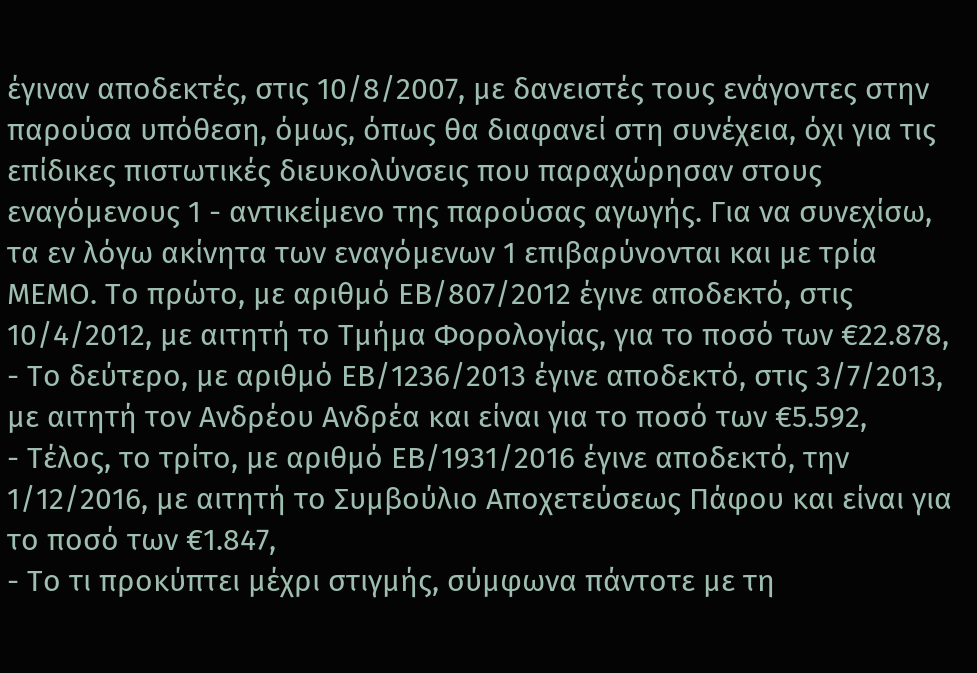έγιναν αποδεκτές, στις 10/8/2007, με δανειστές τους ενάγοντες στην παρούσα υπόθεση, όμως, όπως θα διαφανεί στη συνέχεια, όχι για τις επίδικες πιστωτικές διευκολύνσεις που παραχώρησαν στους εναγόμενους 1 - αντικείμενο της παρούσας αγωγής. Για να συνεχίσω, τα εν λόγω ακίνητα των εναγόμενων 1 επιβαρύνονται και με τρία ΜΕΜΟ. Το πρώτο, με αριθμό ΕΒ/807/2012 έγινε αποδεκτό, στις 10/4/2012, με αιτητή το Τμήμα Φορολογίας, για το ποσό των €22.878,
- Το δεύτερο, με αριθμό ΕΒ/1236/2013 έγινε αποδεκτό, στις 3/7/2013, με αιτητή τον Ανδρέου Ανδρέα και είναι για το ποσό των €5.592,
- Τέλος, το τρίτο, με αριθμό ΕΒ/1931/2016 έγινε αποδεκτό, την 1/12/2016, με αιτητή το Συμβούλιο Αποχετεύσεως Πάφου και είναι για το ποσό των €1.847,
- Το τι προκύπτει μέχρι στιγμής, σύμφωνα πάντοτε με τη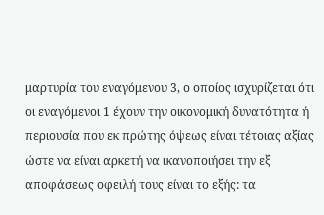μαρτυρία του εναγόμενου 3, ο οποίος ισχυρίζεται ότι οι εναγόμενοι 1 έχουν την οικονομική δυνατότητα ή περιουσία που εκ πρώτης όψεως είναι τέτοιας αξίας ώστε να είναι αρκετή να ικανοποιήσει την εξ αποφάσεως οφειλή τους είναι το εξής: τα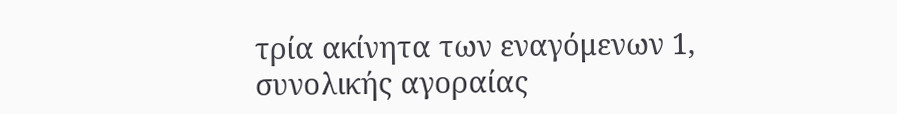τρία ακίνητα των εναγόμενων 1, συνολικής αγοραίας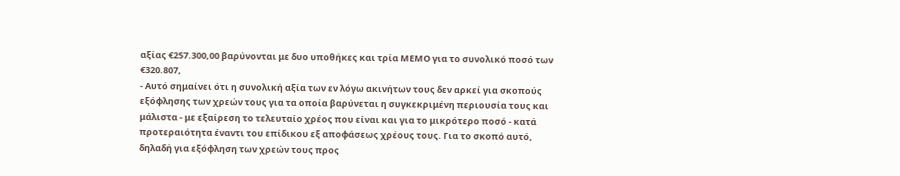αξίας €257.300,00 βαρύνονται με δυο υποθήκες και τρία ΜΕΜΟ για το συνολικό ποσό των €320.807,
- Αυτό σημαίνει ότι η συνολική αξία των εν λόγω ακινήτων τους δεν αρκεί για σκοπούς εξόφλησης των χρεών τους για τα οποία βαρύνεται η συγκεκριμένη περιουσία τους και μάλιστα - με εξαίρεση το τελευταίο χρέος που είναι και για το μικρότερο ποσό - κατά προτεραιότητα έναντι του επίδικου εξ αποφάσεως χρέους τους. Για το σκοπό αυτό, δηλαδή για εξόφληση των χρεών τους προς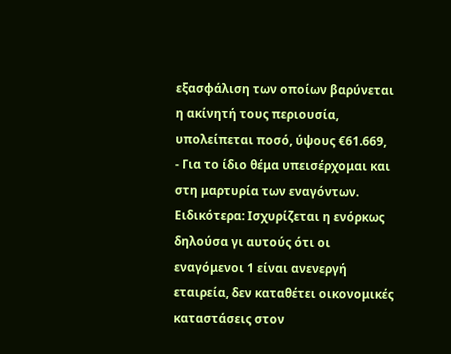εξασφάλιση των οποίων βαρύνεται η ακίνητή τους περιουσία, υπολείπεται ποσό, ύψους €61.669,
- Για το ίδιο θέμα υπεισέρχομαι και στη μαρτυρία των εναγόντων. Ειδικότερα: Ισχυρίζεται η ενόρκως δηλούσα γι αυτούς ότι οι εναγόμενοι 1 είναι ανενεργή εταιρεία, δεν καταθέτει οικονομικές καταστάσεις στον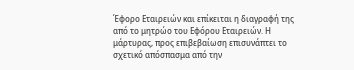Έφορο Εταιρειών και επίκειται η διαγραφή της από το μητρώο του Εφόρου Εταιρειών. Η μάρτυρας, προς επιβεβαίωση επισυνάπτει το σχετικό απόσπασμα από την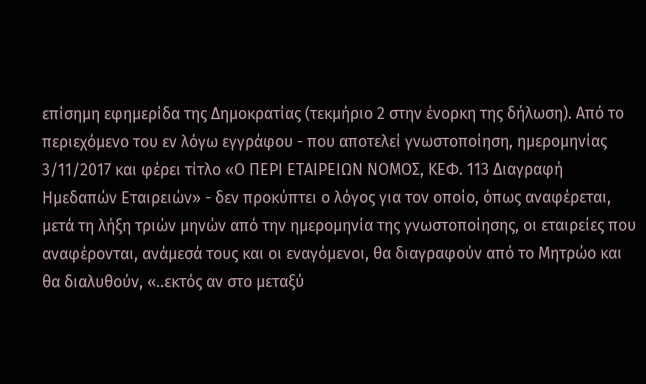επίσημη εφημερίδα της Δημοκρατίας (τεκμήριο 2 στην ένορκη της δήλωση). Από το περιεχόμενο του εν λόγω εγγράφου - που αποτελεί γνωστοποίηση, ημερομηνίας 3/11/2017 και φέρει τίτλο «Ο ΠΕΡΙ ΕΤΑΙΡΕΙΩΝ ΝΟΜΟΣ, ΚΕΦ. 113 Διαγραφή Ημεδαπών Εταιρειών» - δεν προκύπτει ο λόγος για τον οποίο, όπως αναφέρεται, μετά τη λήξη τριών μηνών από την ημερομηνία της γνωστοποίησης, οι εταιρείες που αναφέρονται, ανάμεσά τους και οι εναγόμενοι, θα διαγραφούν από το Μητρώο και θα διαλυθούν, «..εκτός αν στο μεταξύ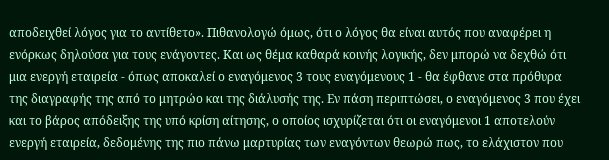αποδειχθεί λόγος για το αντίθετο». Πιθανολογώ όμως, ότι ο λόγος θα είναι αυτός που αναφέρει η ενόρκως δηλούσα για τους ενάγοντες. Και ως θέμα καθαρά κοινής λογικής, δεν μπορώ να δεχθώ ότι μια ενεργή εταιρεία - όπως αποκαλεί ο εναγόμενος 3 τους εναγόμενους 1 - θα έφθανε στα πρόθυρα της διαγραφής της από το μητρώο και της διάλυσής της. Εν πάση περιπτώσει, ο εναγόμενος 3 που έχει και το βάρος απόδειξης της υπό κρίση αίτησης, ο οποίος ισχυρίζεται ότι οι εναγόμενοι 1 αποτελούν ενεργή εταιρεία, δεδομένης της πιο πάνω μαρτυρίας των εναγόντων θεωρώ πως, το ελάχιστον που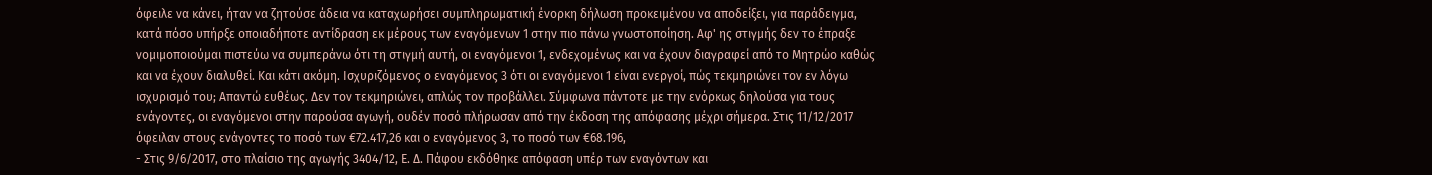όφειλε να κάνει, ήταν να ζητούσε άδεια να καταχωρήσει συμπληρωματική ένορκη δήλωση προκειμένου να αποδείξει, για παράδειγμα, κατά πόσο υπήρξε οποιαδήποτε αντίδραση εκ μέρους των εναγόμενων 1 στην πιο πάνω γνωστοποίηση. Αφ' ης στιγμής δεν το έπραξε νομιμοποιούμαι πιστεύω να συμπεράνω ότι τη στιγμή αυτή, οι εναγόμενοι 1, ενδεχομένως και να έχουν διαγραφεί από το Μητρώο καθώς και να έχουν διαλυθεί. Και κάτι ακόμη. Ισχυριζόμενος ο εναγόμενος 3 ότι οι εναγόμενοι 1 είναι ενεργοί, πώς τεκμηριώνει τον εν λόγω ισχυρισμό του; Απαντώ ευθέως. Δεν τον τεκμηριώνει, απλώς τον προβάλλει. Σύμφωνα πάντοτε με την ενόρκως δηλούσα για τους ενάγοντες, οι εναγόμενοι στην παρούσα αγωγή, ουδέν ποσό πλήρωσαν από την έκδοση της απόφασης μέχρι σήμερα. Στις 11/12/2017 όφειλαν στους ενάγοντες το ποσό των €72.417,26 και ο εναγόμενος 3, το ποσό των €68.196,
- Στις 9/6/2017, στο πλαίσιο της αγωγής 3404/12, Ε. Δ. Πάφου εκδόθηκε απόφαση υπέρ των εναγόντων και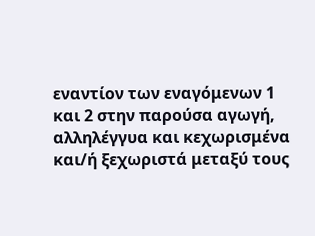εναντίον των εναγόμενων 1 και 2 στην παρούσα αγωγή, αλληλέγγυα και κεχωρισμένα και/ή ξεχωριστά μεταξύ τους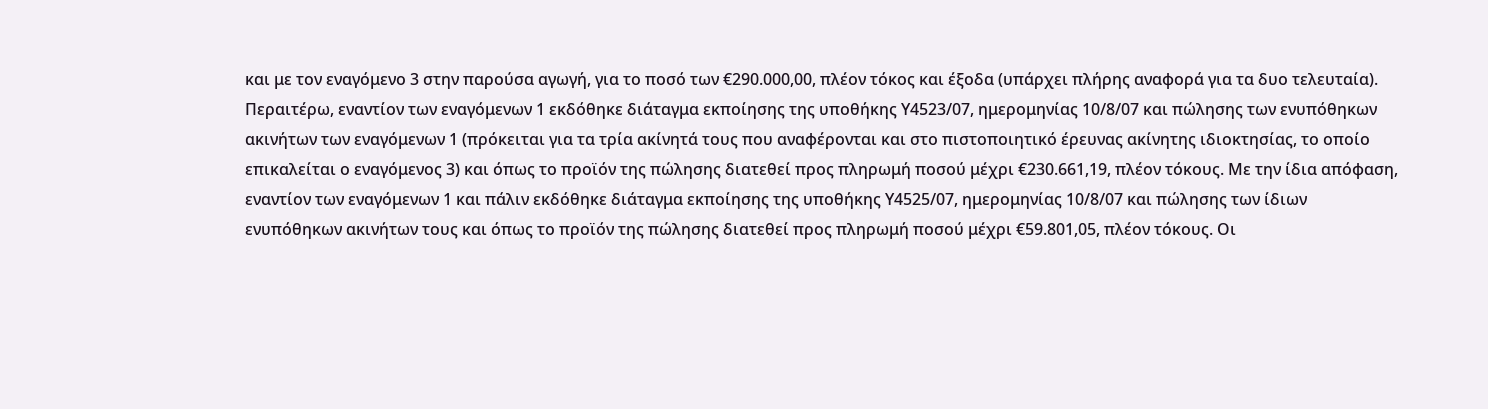και με τον εναγόμενο 3 στην παρούσα αγωγή, για το ποσό των €290.000,00, πλέον τόκος και έξοδα (υπάρχει πλήρης αναφορά για τα δυο τελευταία). Περαιτέρω, εναντίον των εναγόμενων 1 εκδόθηκε διάταγμα εκποίησης της υποθήκης Υ4523/07, ημερομηνίας 10/8/07 και πώλησης των ενυπόθηκων ακινήτων των εναγόμενων 1 (πρόκειται για τα τρία ακίνητά τους που αναφέρονται και στο πιστοποιητικό έρευνας ακίνητης ιδιοκτησίας, το οποίο επικαλείται ο εναγόμενος 3) και όπως το προϊόν της πώλησης διατεθεί προς πληρωμή ποσού μέχρι €230.661,19, πλέον τόκους. Με την ίδια απόφαση, εναντίον των εναγόμενων 1 και πάλιν εκδόθηκε διάταγμα εκποίησης της υποθήκης Υ4525/07, ημερομηνίας 10/8/07 και πώλησης των ίδιων ενυπόθηκων ακινήτων τους και όπως το προϊόν της πώλησης διατεθεί προς πληρωμή ποσού μέχρι €59.801,05, πλέον τόκους. Οι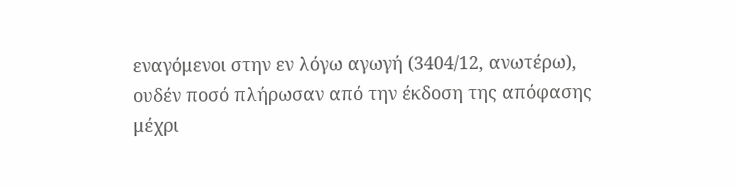εναγόμενοι στην εν λόγω αγωγή (3404/12, ανωτέρω), ουδέν ποσό πλήρωσαν από την έκδοση της απόφασης μέχρι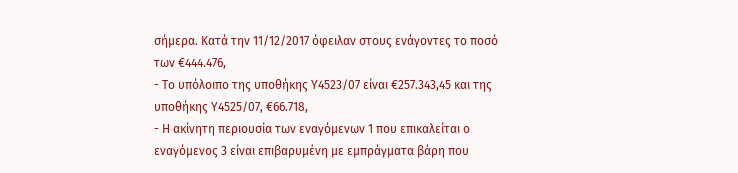σήμερα. Κατά την 11/12/2017 όφειλαν στους ενάγοντες το ποσό των €444.476,
- Το υπόλοιπο της υποθήκης Υ4523/07 είναι €257.343,45 και της υποθήκης Υ4525/07, €66.718,
- Η ακίνητη περιουσία των εναγόμενων 1 που επικαλείται ο εναγόμενος 3 είναι επιβαρυμένη με εμπράγματα βάρη που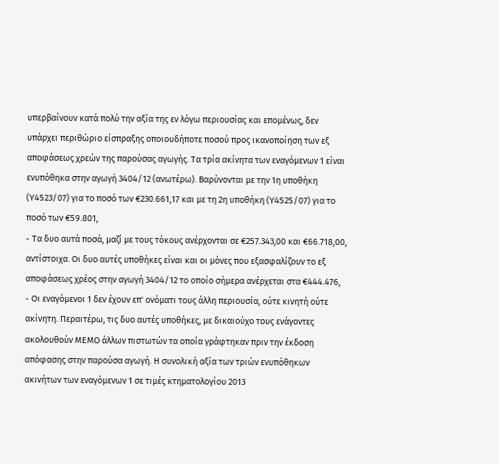υπερβαίνουν κατά πολύ την αξία της εν λόγω περιουσίας και επομένως, δεν υπάρχει περιθώριο είσπραξης οποιουδήποτε ποσού προς ικανοποίηση των εξ αποφάσεως χρεών της παρούσας αγωγής. Τα τρία ακίνητα των εναγόμενων 1 είναι ενυπόθηκα στην αγωγή 3404/12 (ανωτέρω). Βαρύνονται με την 1η υποθήκη (Υ4523/07) για το ποσό των €230.661,17 και με τη 2η υποθήκη (Υ4525/07) για το ποσό των €59.801,
- Τα δυο αυτά ποσά, μαζί με τους τόκους ανέρχονται σε €257.343,00 και €66.718,00, αντίστοιχα. Οι δυο αυτές υποθήκες είναι και οι μόνες που εξασφαλίζουν το εξ αποφάσεως χρέος στην αγωγή 3404/12 το οποίο σήμερα ανέρχεται στα €444.476,
- Οι εναγόμενοι 1 δεν έχουν επ' ονόματι τους άλλη περιουσία, ούτε κινητή ούτε ακίνητη. Περαιτέρω, τις δυο αυτές υποθήκες, με δικαιούχο τους ενάγοντες ακολουθούν ΜΕΜΟ άλλων πιστωτών τα οποία γράφτηκαν πριν την έκδοση απόφασης στην παρούσα αγωγή. Η συνολική αξία των τριών ενυπόθηκων ακινήτων των εναγόμενων 1 σε τιμές κτηματολογίου 2013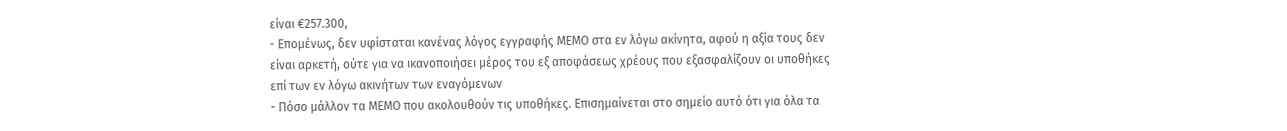είναι €257.300,
- Επομένως, δεν υφίσταται κανένας λόγος εγγραφής ΜΕΜΟ στα εν λόγω ακίνητα, αφού η αξία τους δεν είναι αρκετή, ούτε για να ικανοποιήσει μέρος του εξ αποφάσεως χρέους που εξασφαλίζουν οι υποθήκες επί των εν λόγω ακινήτων των εναγόμενων
- Πόσο μάλλον τα ΜΕΜΟ που ακολουθούν τις υποθήκες. Επισημαίνεται στο σημείο αυτό ότι για όλα τα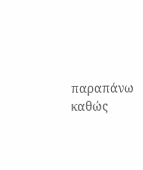παραπάνω καθώς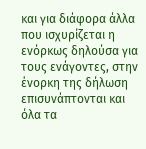και για διάφορα άλλα που ισχυρίζεται η ενόρκως δηλούσα για τους ενάγοντες, στην ένορκη της δήλωση επισυνάπτονται και όλα τα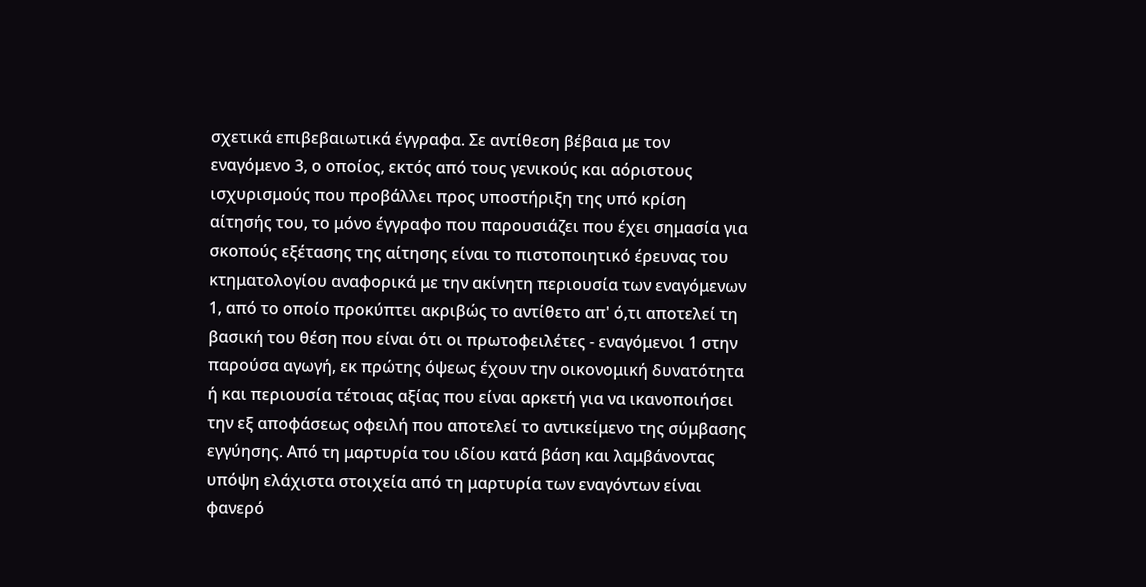σχετικά επιβεβαιωτικά έγγραφα. Σε αντίθεση βέβαια με τον εναγόμενο 3, ο οποίος, εκτός από τους γενικούς και αόριστους ισχυρισμούς που προβάλλει προς υποστήριξη της υπό κρίση αίτησής του, το μόνο έγγραφο που παρουσιάζει που έχει σημασία για σκοπούς εξέτασης της αίτησης είναι το πιστοποιητικό έρευνας του κτηματολογίου αναφορικά με την ακίνητη περιουσία των εναγόμενων 1, από το οποίο προκύπτει ακριβώς το αντίθετο απ' ό,τι αποτελεί τη βασική του θέση που είναι ότι οι πρωτοφειλέτες - εναγόμενοι 1 στην παρούσα αγωγή, εκ πρώτης όψεως έχουν την οικονομική δυνατότητα ή και περιουσία τέτοιας αξίας που είναι αρκετή για να ικανοποιήσει την εξ αποφάσεως οφειλή που αποτελεί το αντικείμενο της σύμβασης εγγύησης. Από τη μαρτυρία του ιδίου κατά βάση και λαμβάνοντας υπόψη ελάχιστα στοιχεία από τη μαρτυρία των εναγόντων είναι φανερό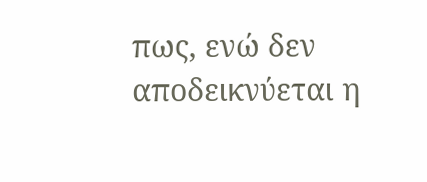πως, ενώ δεν αποδεικνύεται η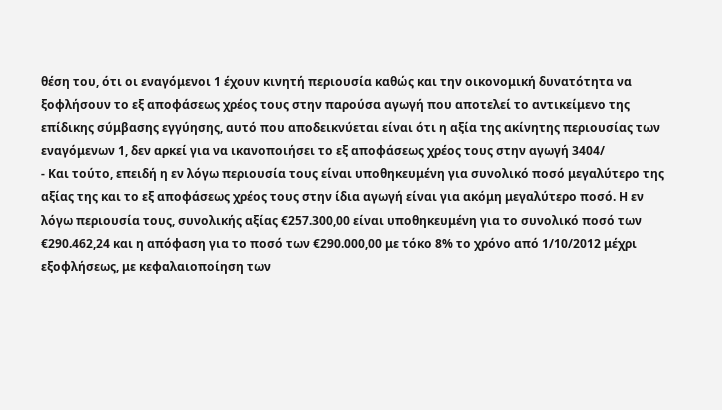θέση του, ότι οι εναγόμενοι 1 έχουν κινητή περιουσία καθώς και την οικονομική δυνατότητα να ξοφλήσουν το εξ αποφάσεως χρέος τους στην παρούσα αγωγή που αποτελεί το αντικείμενο της επίδικης σύμβασης εγγύησης, αυτό που αποδεικνύεται είναι ότι η αξία της ακίνητης περιουσίας των εναγόμενων 1, δεν αρκεί για να ικανοποιήσει το εξ αποφάσεως χρέος τους στην αγωγή 3404/
- Και τούτο, επειδή η εν λόγω περιουσία τους είναι υποθηκευμένη για συνολικό ποσό μεγαλύτερο της αξίας της και το εξ αποφάσεως χρέος τους στην ίδια αγωγή είναι για ακόμη μεγαλύτερο ποσό. Η εν λόγω περιουσία τους, συνολικής αξίας €257.300,00 είναι υποθηκευμένη για το συνολικό ποσό των €290.462,24 και η απόφαση για το ποσό των €290.000,00 με τόκο 8% το χρόνο από 1/10/2012 μέχρι εξοφλήσεως, με κεφαλαιοποίηση των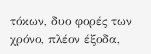τόκων, δυο φορές των χρόνο, πλέον έξοδα,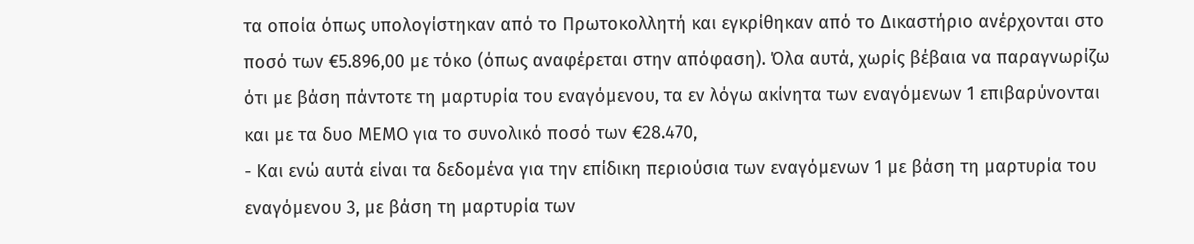τα οποία όπως υπολογίστηκαν από το Πρωτοκολλητή και εγκρίθηκαν από το Δικαστήριο ανέρχονται στο ποσό των €5.896,00 με τόκο (όπως αναφέρεται στην απόφαση). Όλα αυτά, χωρίς βέβαια να παραγνωρίζω ότι με βάση πάντοτε τη μαρτυρία του εναγόμενου, τα εν λόγω ακίνητα των εναγόμενων 1 επιβαρύνονται και με τα δυο ΜΕΜΟ για το συνολικό ποσό των €28.470,
- Και ενώ αυτά είναι τα δεδομένα για την επίδικη περιούσια των εναγόμενων 1 με βάση τη μαρτυρία του εναγόμενου 3, με βάση τη μαρτυρία των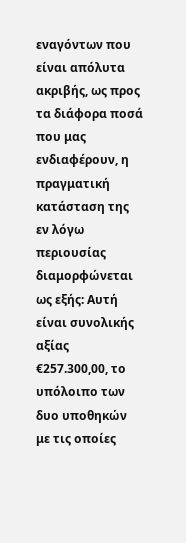εναγόντων που είναι απόλυτα ακριβής, ως προς τα διάφορα ποσά που μας ενδιαφέρουν, η πραγματική κατάσταση της εν λόγω περιουσίας διαμορφώνεται ως εξής: Αυτή είναι συνολικής αξίας €257.300,00, το υπόλοιπο των δυο υποθηκών με τις οποίες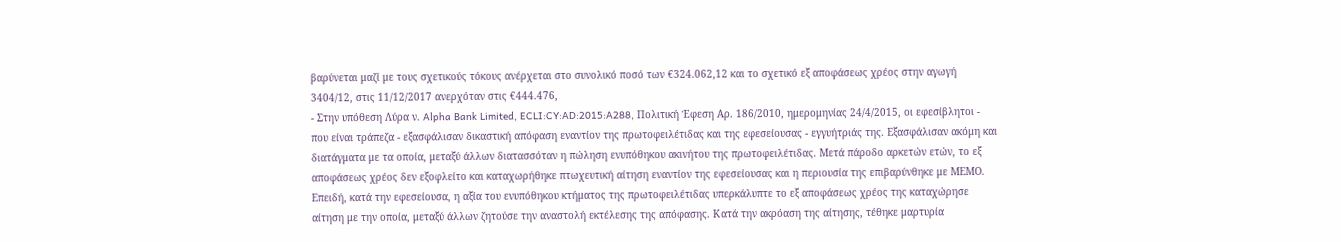βαρύνεται μαζί με τους σχετικούς τόκους ανέρχεται στο συνολικό ποσό των €324.062,12 και το σχετικό εξ αποφάσεως χρέος στην αγωγή 3404/12, στις 11/12/2017 ανερχόταν στις €444.476,
- Στην υπόθεση Λύρα ν. Alpha Bank Limited, ECLI:CY:AD:2015:A288, Πολιτική Έφεση Αρ. 186/2010, ημερομηνίας 24/4/2015, οι εφεσίβλητοι - που είναι τράπεζα - εξασφάλισαν δικαστική απόφαση εναντίον της πρωτοφειλέτιδας και της εφεσείουσας - εγγυήτριάς της. Εξασφάλισαν ακόμη και διατάγματα με τα οποία, μεταξύ άλλων διατασσόταν η πώληση ενυπόθηκου ακινήτου της πρωτοφειλέτιδας. Μετά πάροδο αρκετών ετών, το εξ αποφάσεως χρέος δεν εξοφλείτο και καταχωρήθηκε πτωχευτική αίτηση εναντίον της εφεσείουσας και η περιουσία της επιβαρύνθηκε με ΜΕΜΟ. Επειδή, κατά την εφεσείουσα, η αξία του ενυπόθηκου κτήματος της πρωτοφειλέτιδας υπερκάλυπτε το εξ αποφάσεως χρέος της καταχώρησε αίτηση με την οποία, μεταξύ άλλων ζητούσε την αναστολή εκτέλεσης της απόφασης. Κατά την ακρόαση της αίτησης, τέθηκε μαρτυρία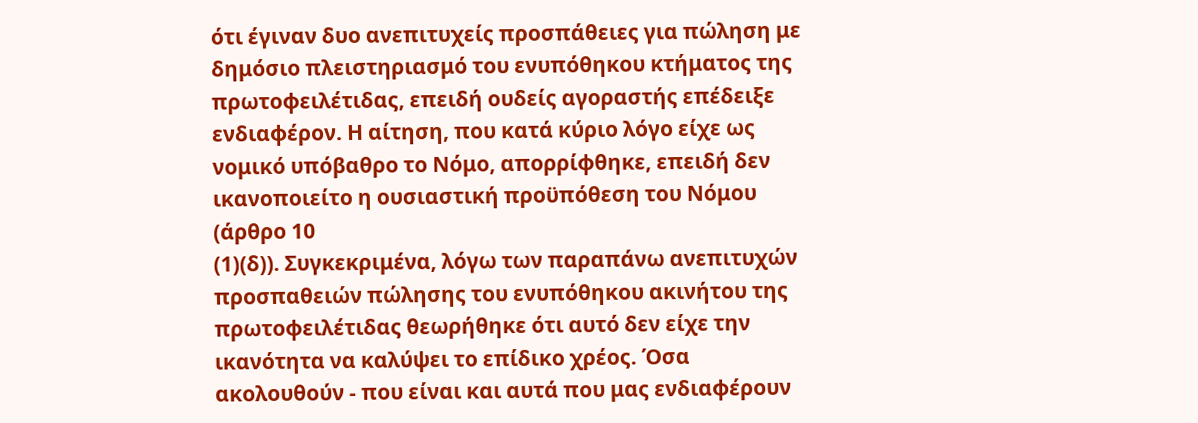ότι έγιναν δυο ανεπιτυχείς προσπάθειες για πώληση με δημόσιο πλειστηριασμό του ενυπόθηκου κτήματος της πρωτοφειλέτιδας, επειδή ουδείς αγοραστής επέδειξε ενδιαφέρον. Η αίτηση, που κατά κύριο λόγο είχε ως νομικό υπόβαθρο το Νόμο, απορρίφθηκε, επειδή δεν ικανοποιείτο η ουσιαστική προϋπόθεση του Νόμου (άρθρο 10
(1)(δ)). Συγκεκριμένα, λόγω των παραπάνω ανεπιτυχών προσπαθειών πώλησης του ενυπόθηκου ακινήτου της πρωτοφειλέτιδας θεωρήθηκε ότι αυτό δεν είχε την ικανότητα να καλύψει το επίδικο χρέος. Όσα ακολουθούν - που είναι και αυτά που μας ενδιαφέρουν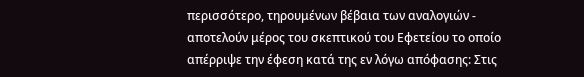περισσότερο, τηρουμένων βέβαια των αναλογιών - αποτελούν μέρος του σκεπτικού του Εφετείου το οποίο απέρριψε την έφεση κατά της εν λόγω απόφασης: Στις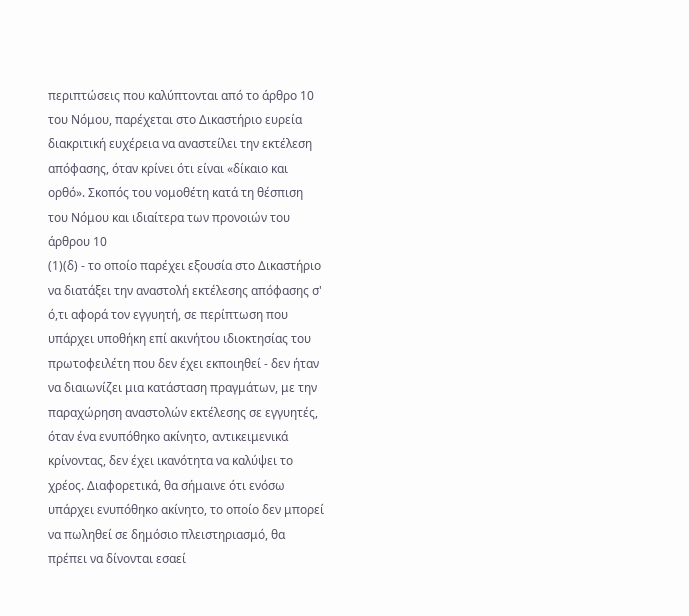περιπτώσεις που καλύπτονται από το άρθρο 10 του Νόμου, παρέχεται στο Δικαστήριο ευρεία διακριτική ευχέρεια να αναστείλει την εκτέλεση απόφασης, όταν κρίνει ότι είναι «δίκαιο και ορθό». Σκοπός του νομοθέτη κατά τη θέσπιση του Νόμου και ιδιαίτερα των προνοιών του άρθρου 10
(1)(δ) - το οποίο παρέχει εξουσία στο Δικαστήριο να διατάξει την αναστολή εκτέλεσης απόφασης σ' ό,τι αφορά τον εγγυητή, σε περίπτωση που υπάρχει υποθήκη επί ακινήτου ιδιοκτησίας του πρωτοφειλέτη που δεν έχει εκποιηθεί - δεν ήταν να διαιωνίζει μια κατάσταση πραγμάτων, με την παραχώρηση αναστολών εκτέλεσης σε εγγυητές, όταν ένα ενυπόθηκο ακίνητο, αντικειμενικά κρίνοντας, δεν έχει ικανότητα να καλύψει το χρέος. Διαφορετικά, θα σήμαινε ότι ενόσω υπάρχει ενυπόθηκο ακίνητο, το οποίο δεν μπορεί να πωληθεί σε δημόσιο πλειστηριασμό, θα πρέπει να δίνονται εσαεί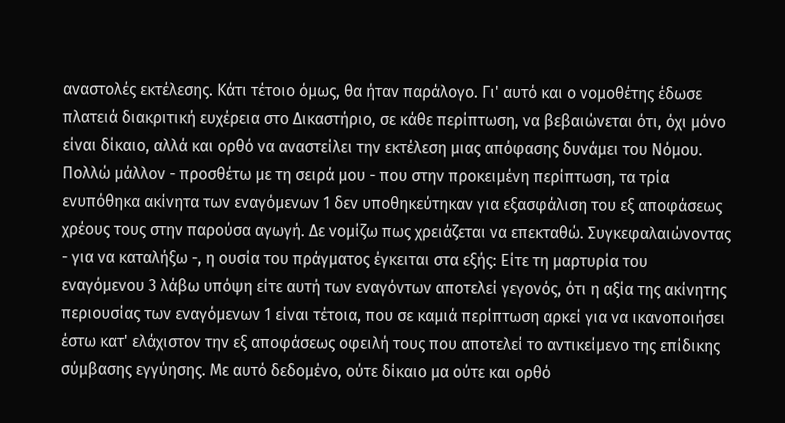αναστολές εκτέλεσης. Κάτι τέτοιο όμως, θα ήταν παράλογο. Γι' αυτό και ο νομοθέτης έδωσε πλατειά διακριτική ευχέρεια στο Δικαστήριο, σε κάθε περίπτωση, να βεβαιώνεται ότι, όχι μόνο είναι δίκαιο, αλλά και ορθό να αναστείλει την εκτέλεση μιας απόφασης δυνάμει του Νόμου. Πολλώ μάλλον - προσθέτω με τη σειρά μου - που στην προκειμένη περίπτωση, τα τρία ενυπόθηκα ακίνητα των εναγόμενων 1 δεν υποθηκεύτηκαν για εξασφάλιση του εξ αποφάσεως χρέους τους στην παρούσα αγωγή. Δε νομίζω πως χρειάζεται να επεκταθώ. Συγκεφαλαιώνοντας - για να καταλήξω -, η ουσία του πράγματος έγκειται στα εξής: Είτε τη μαρτυρία του εναγόμενου 3 λάβω υπόψη είτε αυτή των εναγόντων αποτελεί γεγονός, ότι η αξία της ακίνητης περιουσίας των εναγόμενων 1 είναι τέτοια, που σε καμιά περίπτωση αρκεί για να ικανοποιήσει έστω κατ' ελάχιστον την εξ αποφάσεως οφειλή τους που αποτελεί το αντικείμενο της επίδικης σύμβασης εγγύησης. Με αυτό δεδομένο, ούτε δίκαιο μα ούτε και ορθό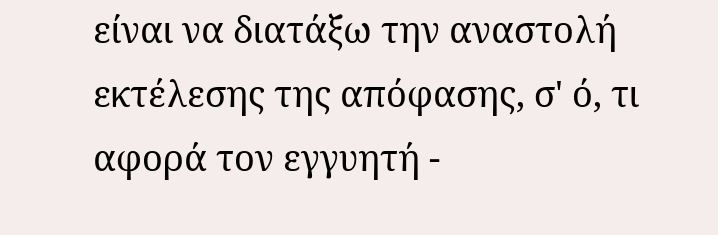είναι να διατάξω την αναστολή εκτέλεσης της απόφασης, σ' ό, τι αφορά τον εγγυητή -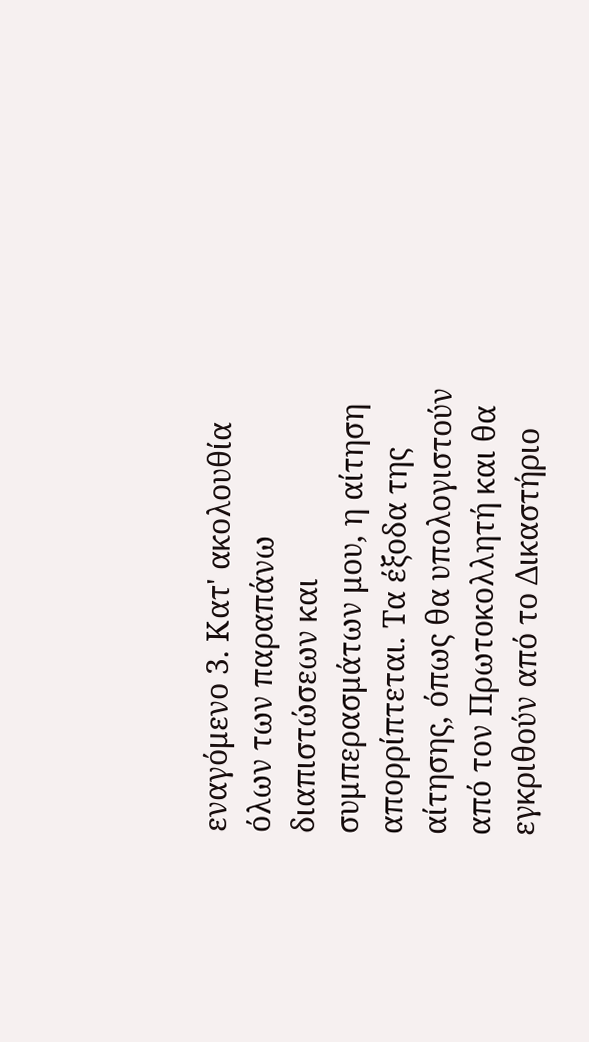εναγόμενο 3. Κατ' ακολουθία όλων των παραπάνω διαπιστώσεων και συμπερασμάτων μου, η αίτηση απορρίπτεται. Τα έξοδα της αίτησης, όπως θα υπολογιστούν από τον Πρωτοκολλητή και θα εγκριθούν από το Δικαστήριο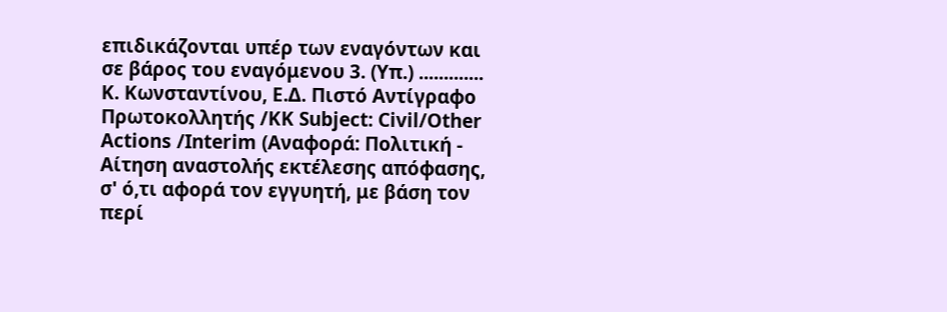επιδικάζονται υπέρ των εναγόντων και σε βάρος του εναγόμενου 3. (Υπ.) ............. Κ. Κωνσταντίνου, Ε.Δ. Πιστό Αντίγραφο Πρωτοκολλητής /ΚΚ Subject: Civil/Other Actions /Interim (Αναφορά: Πολιτική - Αίτηση αναστολής εκτέλεσης απόφασης, σ' ό,τι αφορά τον εγγυητή, με βάση τον περί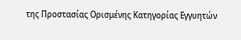της Προστασίας Ορισμένης Κατηγορίας Εγγυητών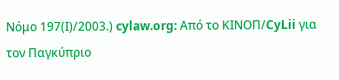Νόμο 197(Ι)/2003.) cylaw.org: Από το ΚΙΝOΠ/CyLii για τον Παγκύπριο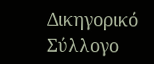Δικηγορικό Σύλλογο